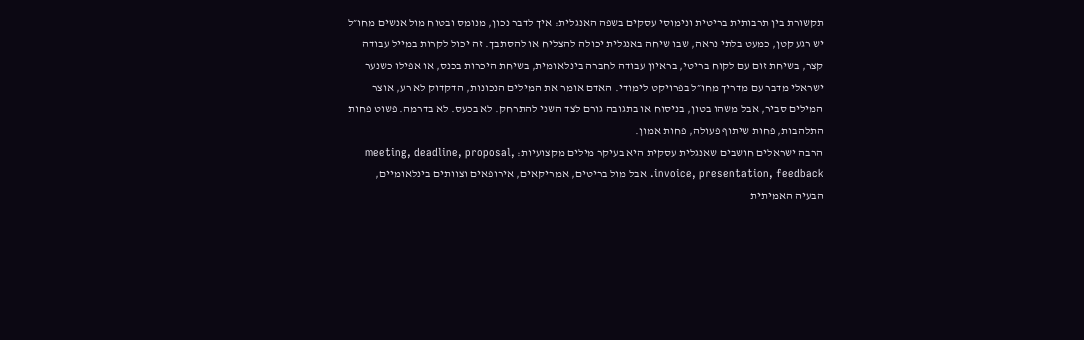תקשורת בין תרבותית בריטית ונימוסי עסקים בשפה האנגלית: איך לדבר נכון, מנומס ובטוח מול אנשים מחו״ל
יש רגע קטן, כמעט בלתי נראה, שבו שיחה באנגלית יכולה להצליח או להסתבך. זה יכול לקרות במייל עבודה קצר, בשיחת זום עם לקוח בריטי, בראיון עבודה לחברה בינלאומית, בשיחת היכרות בכנס, או אפילו כשנער ישראלי מדבר עם מדריך מחו״ל בפרויקט לימודי. האדם אומר את המילים הנכונות, הדקדוק לא רע, אוצר המילים סביר, אבל משהו בטון, בניסוח או בתגובה גורם לצד השני להתרחק. לא בכעס. לא בדרמה. פשוט פחות התלהבות, פחות שיתוף פעולה, פחות אמון.
הרבה ישראלים חושבים שאנגלית עסקית היא בעיקר מילים מקצועיות: meeting, deadline, proposal, invoice, presentation, feedback. אבל מול בריטים, אמריקאים, אירופאים וצוותים בינלאומיים, הבעיה האמיתית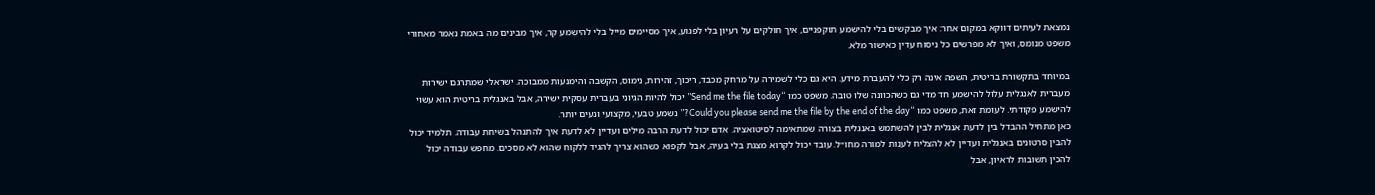נמצאת לעיתים דווקא במקום אחר: איך מבקשים בלי להישמע תוקפניים, איך חולקים על רעיון בלי לפגוע, איך מסיימים מייל בלי להישמע קר, איך מבינים מה באמת נאמר מאחורי משפט מנומס, ואיך לא מפרשים כל ניסוח עדין כאישור מלא.

במיוחד בתקשורת בריטית, השפה אינה רק כלי להעברת מידע. היא גם כלי לשמירה על מרחק מכבד, ריכוך, זהירות, נימוס, הקשבה והימנעות ממבוכה. ישראלי שמתרגם ישירות מעברית לאנגלית עלול להישמע חד מדי גם כשהכוונה שלו טובה. משפט כמו “Send me the file today” יכול להיות הגיוני בעברית עסקית ישירה, אבל באנגלית בריטית הוא עשוי להישמע פקודתי. לעומת זאת, משפט כמו “Could you please send me the file by the end of the day?” נשמע טבעי, מקצועי ונעים יותר.
כאן מתחיל ההבדל בין לדעת אנגלית לבין להשתמש באנגלית בצורה שמתאימה לסיטואציה. אדם יכול לדעת הרבה מילים ועדיין לא לדעת איך להתנהל בשיחת עבודה. תלמיד יכול להבין סרטונים באנגלית ועדיין לא להצליח לענות למורה מחו״ל. עובד יכול לקרוא מצגת בלי בעיה, אבל לקפוא כשהוא צריך להגיד ללקוח שהוא לא מסכים. מחפש עבודה יכול להכין תשובות לראיון, אבל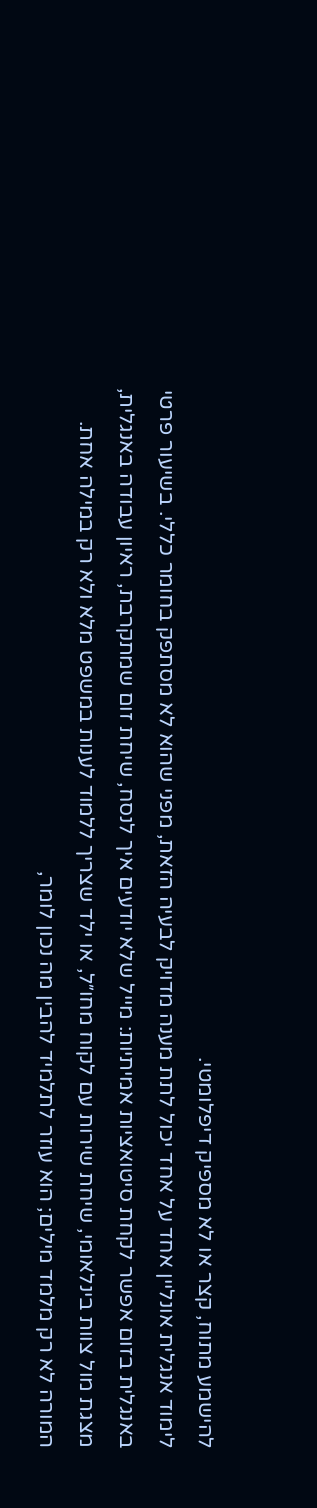להישמע מתוח, קצר או לא מספיק דיפלומטי.
לימוד אנגלית אונליין אחד על אחד יכול לתת מענה מדויק לבעיה הזאת, מפני שהוא לא מסתפק בחומר כללי. בשיעור פרטי באנגלית בזום אפשר לקחת סיטואציות אמיתיות: מייל שלא יודעים איך לנסח, שיחת זום שמתקרבת, ראיון עבודה באנגלית, מצגת מול צוות בינלאומי, שיחת שירות עם לקוח מחו״ל, או ילד שצריך ללמוד לענות במשפט מלא ולא רק במילה אחת. המורה לא רק מלמד מילים; הוא עוזר לתלמיד להבין מה נכון לומר,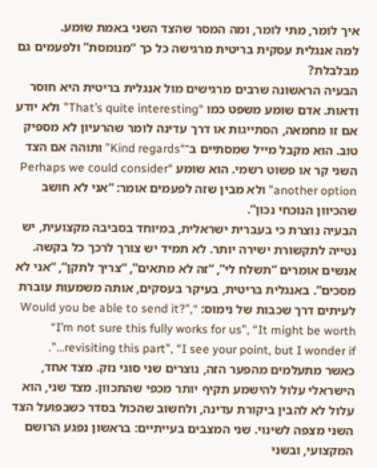איך לומר, מתי לומר, ומה המסר שהצד השני באמת שומע.
למה אנגלית עסקית בריטית מרגישה כל כך “מנומסת” ולפעמים גם מבלבלת?
הבעיה הראשונה שרבים מרגישים מול אנגלית בריטית היא חוסר ודאות. אדם שומע משפט כמו “That’s quite interesting” ולא יודע אם זו מחמאה, הסתייגות או דרך עדינה לומר שהרעיון לא מספיק טוב. הוא מקבל מייל שמסתיים ב־“Kind regards” ותוהה אם הצד השני קר או פשוט רשמי. הוא שומע “Perhaps we could consider another option” ולא מבין שזה לפעמים אומר: “אני לא חושב שהכיוון הנוכחי נכון”.
הבעיה נוצרת כי בעברית ישראלית, במיוחד בסביבה מקצועית, יש נטייה לתקשורת ישירה יותר. לא תמיד יש צורך לרכך כל בקשה. אנשים אומרים “תשלח לי”, “זה לא מתאים”, “צריך לתקן”, “אני לא מסכים”. באנגלית בריטית, בעיקר בעסקים, אותה משמעות עוברת לעיתים דרך שכבות של נימוס: “Would you be able to send it?”, “I’m not sure this fully works for us”, “It might be worth revisiting this part”, “I see your point, but I wonder if…”.
כאשר מתעלמים מהפער הזה, נוצרים שני סוגי נזק. מצד אחד, הישראלי עלול להישמע תקיף יותר מכפי שהתכוון. מצד שני, הוא עלול לא להבין ביקורת עדינה, ולחשוב שהכול בסדר כשבפועל הצד השני מצפה לשינוי. שני המצבים בעייתיים: בראשון נפגע הרושם המקצועי, ובשני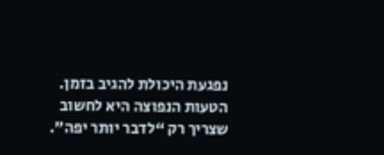נפגעת היכולת להגיב בזמן.
הטעות הנפוצה היא לחשוב שצריך רק “לדבר יותר יפה”.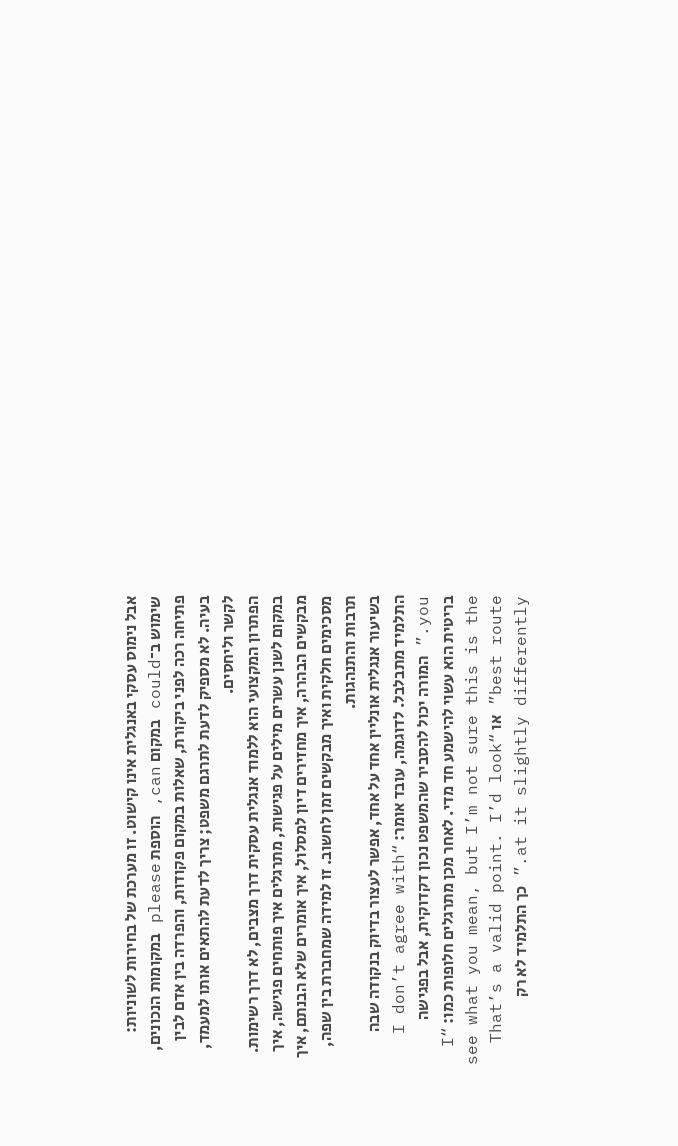אבל נימוס עסקי באנגלית אינו קישוט. זו מערכת של בחירות לשוניות: שימוש ב־could במקום can, הוספת please במקומות הנכונים, פתיחה רכה לפני ביקורת, שאלות במקום פקודות, והפרדה בין אדם לבין בעיה. לא מספיק לדעת לתרגם משפט; צריך לדעת להתאים אותו למעמד, לקשר וליחסים.
הפתרון המקצועי הוא ללמוד אנגלית עסקית דרך מצבים, לא דרך רשימות. במקום לשנן עשרים מילים על פגישות, מתרגלים איך פותחים פגישה, איך מבקשים הבהרה, איך מחזירים דיון למסלול, איך אומרים שלא הבנתם, איך מסכימים חלקית ואיך מבקשים זמן לחשוב. זו למידה שמחברת בין שפה, תרבות והתנהגות.
בשיעור אנגלית אונליין אחד על אחד, אפשר לעצור בדיוק בנקודה שבה התלמיד מתבלבל. לדוגמה, עובד אומר: “I don’t agree with you.” המורה יכול להסביר שהמשפט נכון דקדוקית, אבל בפגישה בריטית הוא עשוי להישמע חד מדי. לאחר מכן מתרגלים חלופות כמו: “I see what you mean, but I’m not sure this is the best route” או “That’s a valid point. I’d look at it slightly differently.” כך התלמיד לא רק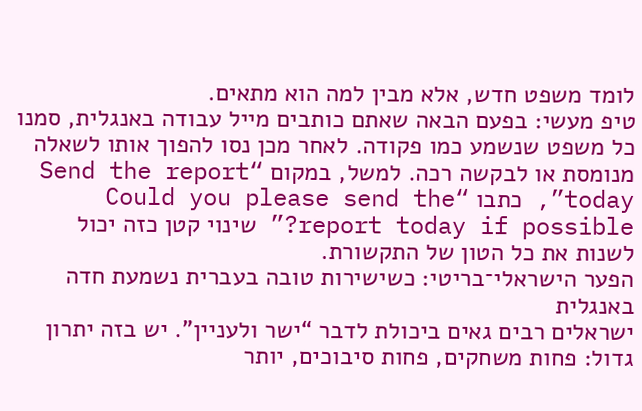לומד משפט חדש, אלא מבין למה הוא מתאים.
טיפ מעשי: בפעם הבאה שאתם כותבים מייל עבודה באנגלית, סמנו כל משפט שנשמע כמו פקודה. לאחר מכן נסו להפוך אותו לשאלה מנומסת או לבקשה רכה. למשל, במקום “Send the report today”, כתבו “Could you please send the report today if possible?” שינוי קטן כזה יכול לשנות את כל הטון של התקשורת.
הפער הישראלי־בריטי: כשישירות טובה בעברית נשמעת חדה באנגלית
ישראלים רבים גאים ביכולת לדבר “ישר ולעניין”. יש בזה יתרון גדול: פחות משחקים, פחות סיבוכים, יותר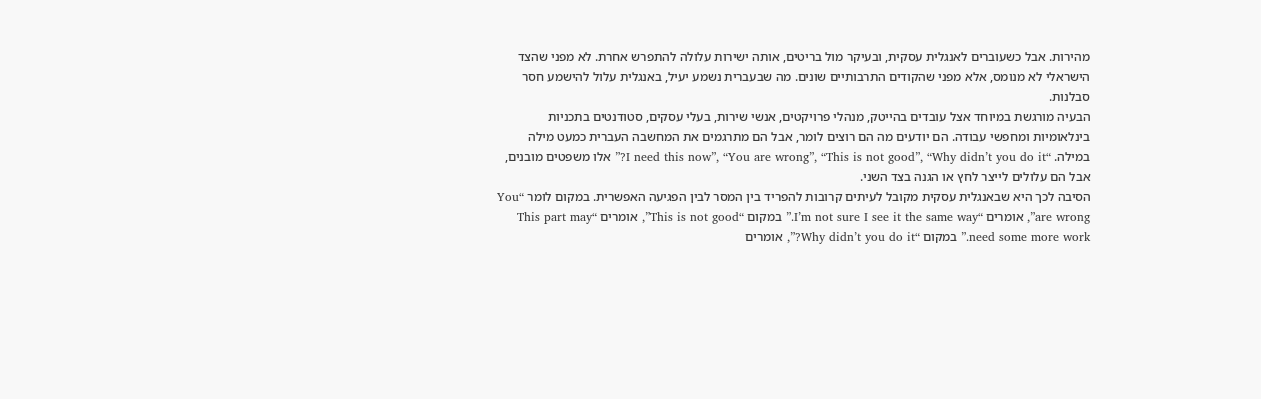מהירות. אבל כשעוברים לאנגלית עסקית, ובעיקר מול בריטים, אותה ישירות עלולה להתפרש אחרת. לא מפני שהצד הישראלי לא מנומס, אלא מפני שהקודים התרבותיים שונים. מה שבעברית נשמע יעיל, באנגלית עלול להישמע חסר סבלנות.
הבעיה מורגשת במיוחד אצל עובדים בהייטק, מנהלי פרויקטים, אנשי שירות, בעלי עסקים, סטודנטים בתכניות בינלאומיות ומחפשי עבודה. הם יודעים מה הם רוצים לומר, אבל הם מתרגמים את המחשבה העברית כמעט מילה במילה. “I need this now”, “You are wrong”, “This is not good”, “Why didn’t you do it?” אלו משפטים מובנים, אבל הם עלולים לייצר לחץ או הגנה בצד השני.
הסיבה לכך היא שבאנגלית עסקית מקובל לעיתים קרובות להפריד בין המסר לבין הפגיעה האפשרית. במקום לומר “You are wrong”, אומרים “I’m not sure I see it the same way.” במקום “This is not good”, אומרים “This part may need some more work.” במקום “Why didn’t you do it?”, אומרים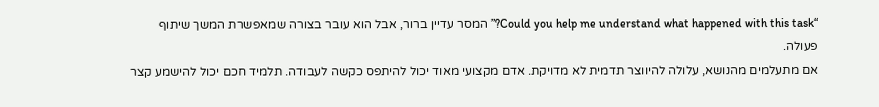“Could you help me understand what happened with this task?” המסר עדיין ברור, אבל הוא עובר בצורה שמאפשרת המשך שיתוף פעולה.
אם מתעלמים מהנושא, עלולה להיווצר תדמית לא מדויקת. אדם מקצועי מאוד יכול להיתפס כקשה לעבודה. תלמיד חכם יכול להישמע קצר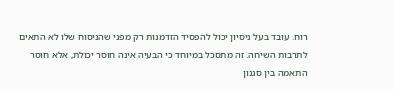רוח. עובד בעל ניסיון יכול להפסיד הזדמנות רק מפני שהניסוח שלו לא התאים לתרבות השיחה. זה מתסכל במיוחד כי הבעיה אינה חוסר יכולת, אלא חוסר התאמה בין סגנון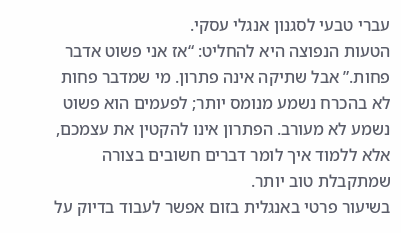עברי טבעי לסגנון אנגלי עסקי.
הטעות הנפוצה היא להחליט: “אז אני פשוט אדבר פחות.” אבל שתיקה אינה פתרון. מי שמדבר פחות לא בהכרח נשמע מנומס יותר; לפעמים הוא פשוט נשמע לא מעורב. הפתרון אינו להקטין את עצמכם, אלא ללמוד איך לומר דברים חשובים בצורה שמתקבלת טוב יותר.
בשיעור פרטי באנגלית בזום אפשר לעבוד בדיוק על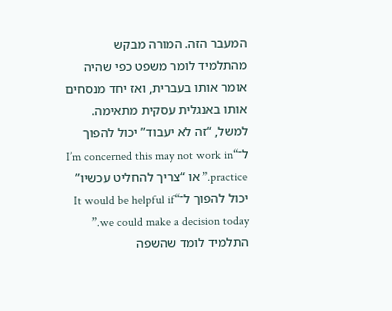המעבר הזה. המורה מבקש מהתלמיד לומר משפט כפי שהיה אומר אותו בעברית, ואז יחד מנסחים אותו באנגלית עסקית מתאימה. למשל, “זה לא יעבוד” יכול להפוך ל־“I’m concerned this may not work in practice.” או “צריך להחליט עכשיו” יכול להפוך ל־“It would be helpful if we could make a decision today.” התלמיד לומד שהשפה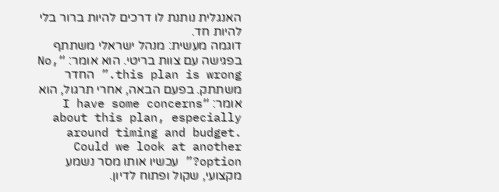האנגלית נותנת לו דרכים להיות ברור בלי להיות חד.
דוגמה מעשית: מנהל ישראלי משתתף בפגישה עם צוות בריטי. הוא אומר: “No, this plan is wrong.” החדר משתתק. בפעם הבאה, אחרי תרגול, הוא אומר: “I have some concerns about this plan, especially around timing and budget. Could we look at another option?” עכשיו אותו מסר נשמע מקצועי, שקול ופתוח לדיון.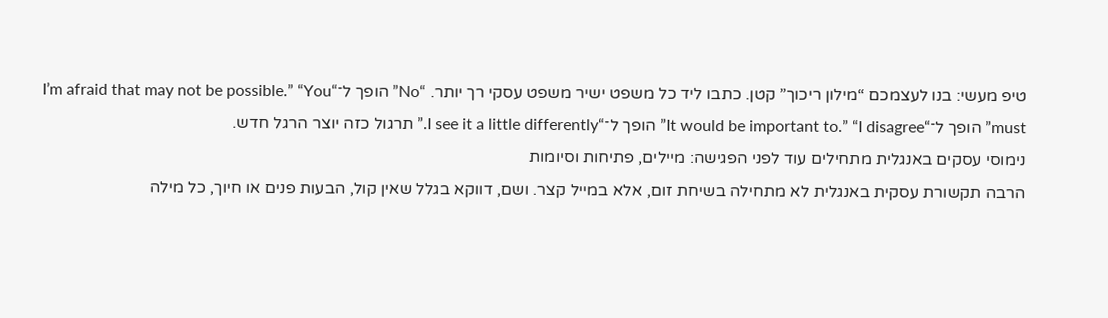טיפ מעשי: בנו לעצמכם “מילון ריכוך” קטן. כתבו ליד כל משפט ישיר משפט עסקי רך יותר. “No” הופך ל־“I’m afraid that may not be possible.” “You must” הופך ל־“It would be important to.” “I disagree” הופך ל־“I see it a little differently.” תרגול כזה יוצר הרגל חדש.
נימוסי עסקים באנגלית מתחילים עוד לפני הפגישה: מיילים, פתיחות וסיומות
הרבה תקשורת עסקית באנגלית לא מתחילה בשיחת זום, אלא במייל קצר. ושם, דווקא בגלל שאין קול, הבעות פנים או חיוך, כל מילה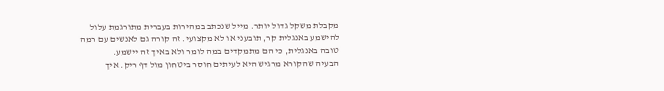מקבלת משקל גדול יותר. מייל שנכתב במהירות בעברית מתורגמת עלול להישמע באנגלית קר, תובעני או לא מקצועי. זה קורה גם לאנשים עם רמה טובה באנגלית, כי הם מתמקדים במה לומר ולא באיך זה יישמע.
הבעיה שהקורא מרגיש היא לעיתים חוסר ביטחון מול דף ריק. איך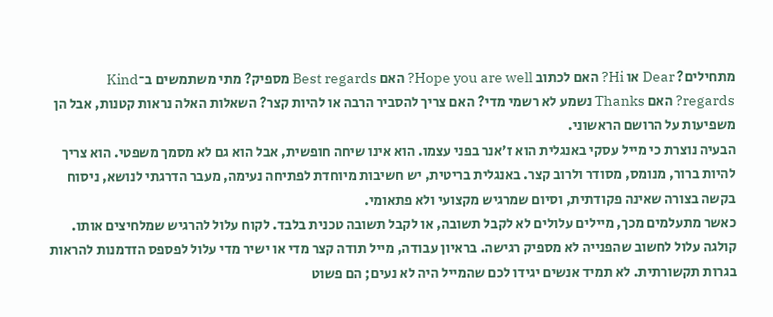מתחילים? Dear או Hi? האם לכתוב Hope you are well? האם Best regards מספיק? מתי משתמשים ב־Kind regards? האם Thanks נשמע לא רשמי מדי? האם צריך להסביר הרבה או להיות קצר? השאלות האלה נראות קטנות, אבל הן משפיעות על הרושם הראשוני.
הבעיה נוצרת כי מייל עסקי באנגלית הוא ז׳אנר בפני עצמו. הוא אינו שיחה חופשית, אבל הוא גם לא מסמך משפטי. הוא צריך להיות ברור, מנומס, מסודר ולרוב קצר. באנגלית בריטית, יש חשיבות מיוחדת לפתיחה נעימה, מעבר הדרגתי לנושא, ניסוח בקשה בצורה שאינה פקודתית, וסיום שמרגיש מקצועי ולא פתאומי.
כאשר מתעלמים מכך, מיילים עלולים לא לקבל תשובה, או לקבל תשובה טכנית בלבד. לקוח עלול להרגיש שמלחיצים אותו. קולגה עלול לחשוב שהפנייה לא מספיק רגישה. בראיון עבודה, מייל תודה קצר מדי או ישיר מדי עלול לפספס הזדמנות להראות בגרות תקשורתית. לא תמיד אנשים יגידו לכם שהמייל היה לא נעים; הם פשוט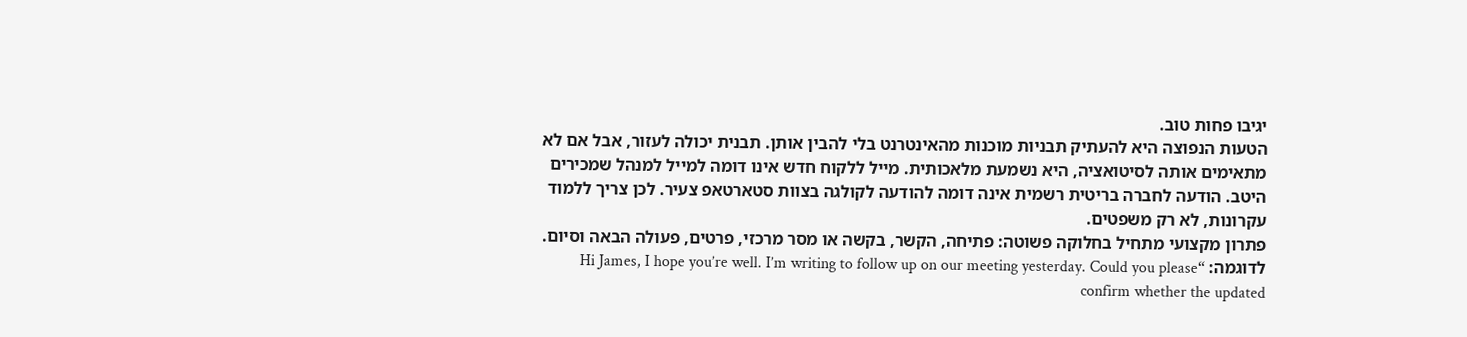יגיבו פחות טוב.
הטעות הנפוצה היא להעתיק תבניות מוכנות מהאינטרנט בלי להבין אותן. תבנית יכולה לעזור, אבל אם לא מתאימים אותה לסיטואציה, היא נשמעת מלאכותית. מייל ללקוח חדש אינו דומה למייל למנהל שמכירים היטב. הודעה לחברה בריטית רשמית אינה דומה להודעה לקולגה בצוות סטארטאפ צעיר. לכן צריך ללמוד עקרונות, לא רק משפטים.
פתרון מקצועי מתחיל בחלוקה פשוטה: פתיחה, הקשר, בקשה או מסר מרכזי, פרטים, פעולה הבאה וסיום. לדוגמה: “Hi James, I hope you’re well. I’m writing to follow up on our meeting yesterday. Could you please confirm whether the updated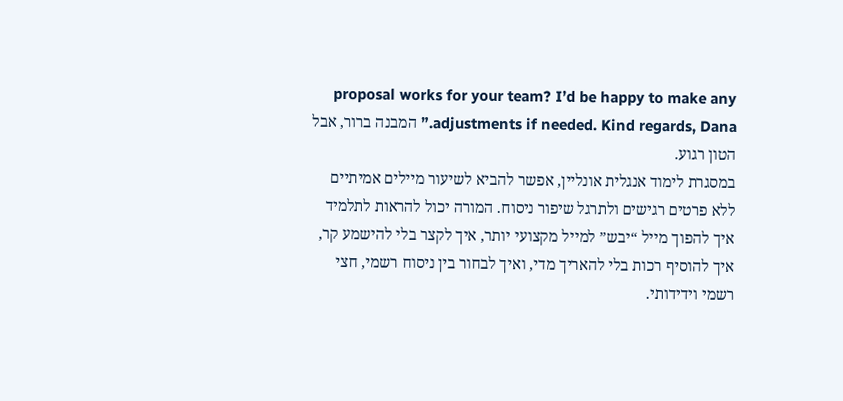proposal works for your team? I’d be happy to make any adjustments if needed. Kind regards, Dana.” המבנה ברור, אבל הטון רגוע.
במסגרת לימוד אנגלית אונליין, אפשר להביא לשיעור מיילים אמיתיים ללא פרטים רגישים ולתרגל שיפור ניסוח. המורה יכול להראות לתלמיד איך להפוך מייל “יבש” למייל מקצועי יותר, איך לקצר בלי להישמע קר, איך להוסיף רכות בלי להאריך מדי, ואיך לבחור בין ניסוח רשמי, חצי רשמי וידידותי.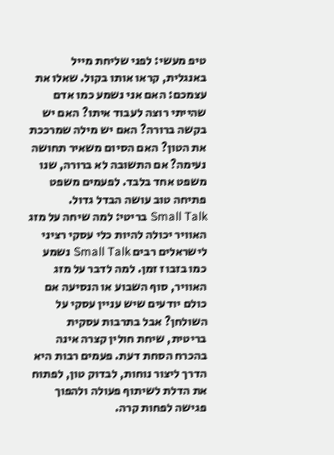טיפ מעשי: לפני שליחת מייל באנגלית, קראו אותו בקול. שאלו את עצמכם: האם אני נשמע כמו אדם שהייתי רוצה לעבוד איתו? האם יש בקשה ברורה? האם יש מילה שמרככת את הטון? האם הסיום משאיר תחושה נעימה? אם התשובה לא ברורה, שנו משפט אחד בלבד. לפעמים משפט פתיחה טוב עושה הבדל גדול.
Small Talk בריטי: למה שיחה על מזג האוויר יכולה להיות כלי עסקי רציני
לישראלים רבים Small Talk נשמע כמו בזבוז זמן. למה לדבר על מזג האוויר, סוף השבוע או הנסיעה אם כולם יודעים שיש עניין עסקי על השולחן? אבל בתרבות עסקית בריטית, שיחת חולין קצרה אינה בהכרח הסחת דעת. פעמים רבות היא הדרך ליצור נוחות, לבדוק טון, לפתוח את הדלת לשיתוף פעולה ולהפוך פגישה לפחות קרה.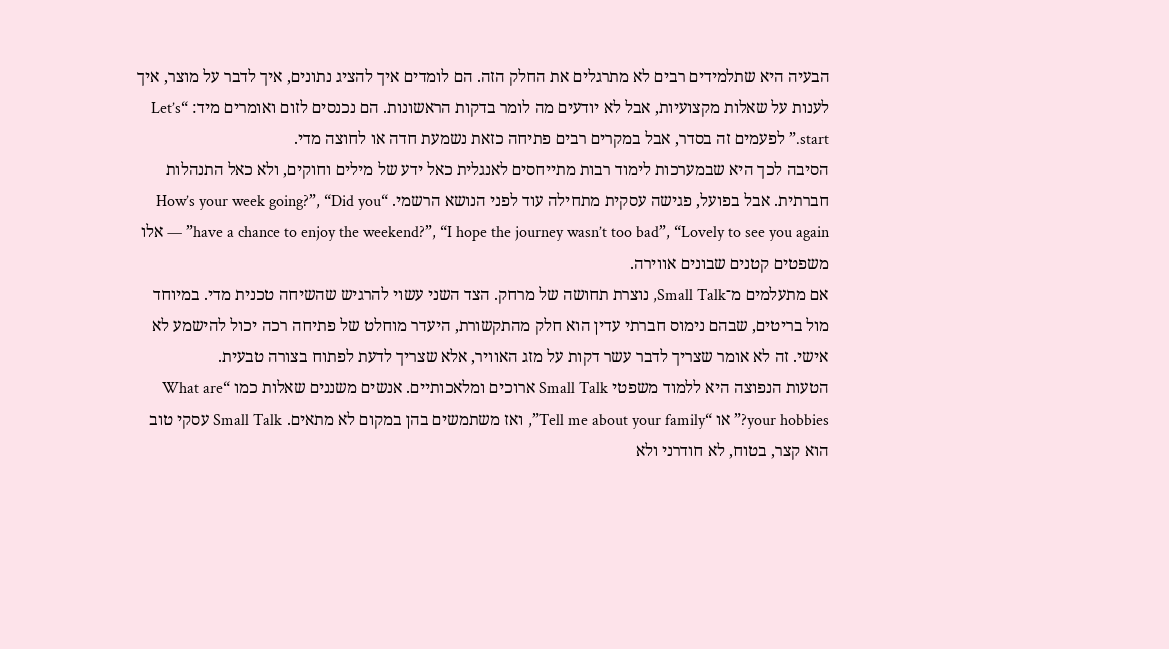הבעיה היא שתלמידים רבים לא מתרגלים את החלק הזה. הם לומדים איך להציג נתונים, איך לדבר על מוצר, איך לענות על שאלות מקצועיות, אבל לא יודעים מה לומר בדקות הראשונות. הם נכנסים לזום ואומרים מיד: “Let’s start.” לפעמים זה בסדר, אבל במקרים רבים פתיחה כזאת נשמעת חדה או לחוצה מדי.
הסיבה לכך היא שבמערכות לימוד רבות מתייחסים לאנגלית כאל ידע של מילים וחוקים, ולא כאל התנהלות חברתית. אבל בפועל, פגישה עסקית מתחילה עוד לפני הנושא הרשמי. “How’s your week going?”, “Did you have a chance to enjoy the weekend?”, “I hope the journey wasn’t too bad”, “Lovely to see you again” — אלו משפטים קטנים שבונים אווירה.
אם מתעלמים מ־Small Talk, נוצרת תחושה של מרחק. הצד השני עשוי להרגיש שהשיחה טכנית מדי. במיוחד מול בריטים, שבהם נימוס חברתי עדין הוא חלק מהתקשורת, היעדר מוחלט של פתיחה רכה יכול להישמע לא אישי. זה לא אומר שצריך לדבר עשר דקות על מזג האוויר, אלא שצריך לדעת לפתוח בצורה טבעית.
הטעות הנפוצה היא ללמוד משפטי Small Talk ארוכים ומלאכותיים. אנשים משננים שאלות כמו “What are your hobbies?” או “Tell me about your family”, ואז משתמשים בהן במקום לא מתאים. Small Talk עסקי טוב הוא קצר, בטוח, לא חודרני ולא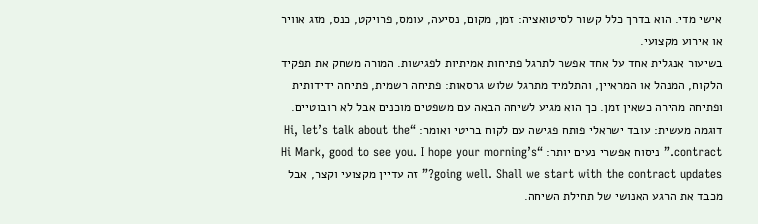אישי מדי. הוא בדרך כלל קשור לסיטואציה: זמן, מקום, נסיעה, עומס, פרויקט, כנס, מזג אוויר או אירוע מקצועי.
בשיעור אנגלית אחד על אחד אפשר לתרגל פתיחות אמיתיות לפגישות. המורה משחק את תפקיד הלקוח, המנהל או המראיין, והתלמיד מתרגל שלוש גרסאות: פתיחה רשמית, פתיחה ידידותית ופתיחה מהירה כשאין זמן. כך הוא מגיע לשיחה הבאה עם משפטים מוכנים אבל לא רובוטיים.
דוגמה מעשית: עובד ישראלי פותח פגישה עם לקוח בריטי ואומר: “Hi, let’s talk about the contract.” ניסוח אפשרי נעים יותר: “Hi Mark, good to see you. I hope your morning’s going well. Shall we start with the contract updates?” זה עדיין מקצועי וקצר, אבל מכבד את הרגע האנושי של תחילת השיחה.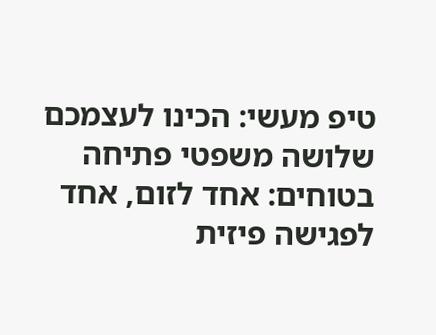טיפ מעשי: הכינו לעצמכם שלושה משפטי פתיחה בטוחים: אחד לזום, אחד לפגישה פיזית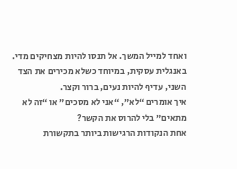ואחד למייל המשך. אל תנסו להיות מצחיקים מדי. באנגלית עסקית, במיוחד כשלא מכירים את הצד השני, עדיף להיות נעים, ברור וקצר.
איך אומרים “לא”, “אני לא מסכים” או “זה לא מתאים” בלי להרוס את הקשר?
אחת הנקודות הרגישות ביותר בתקשורת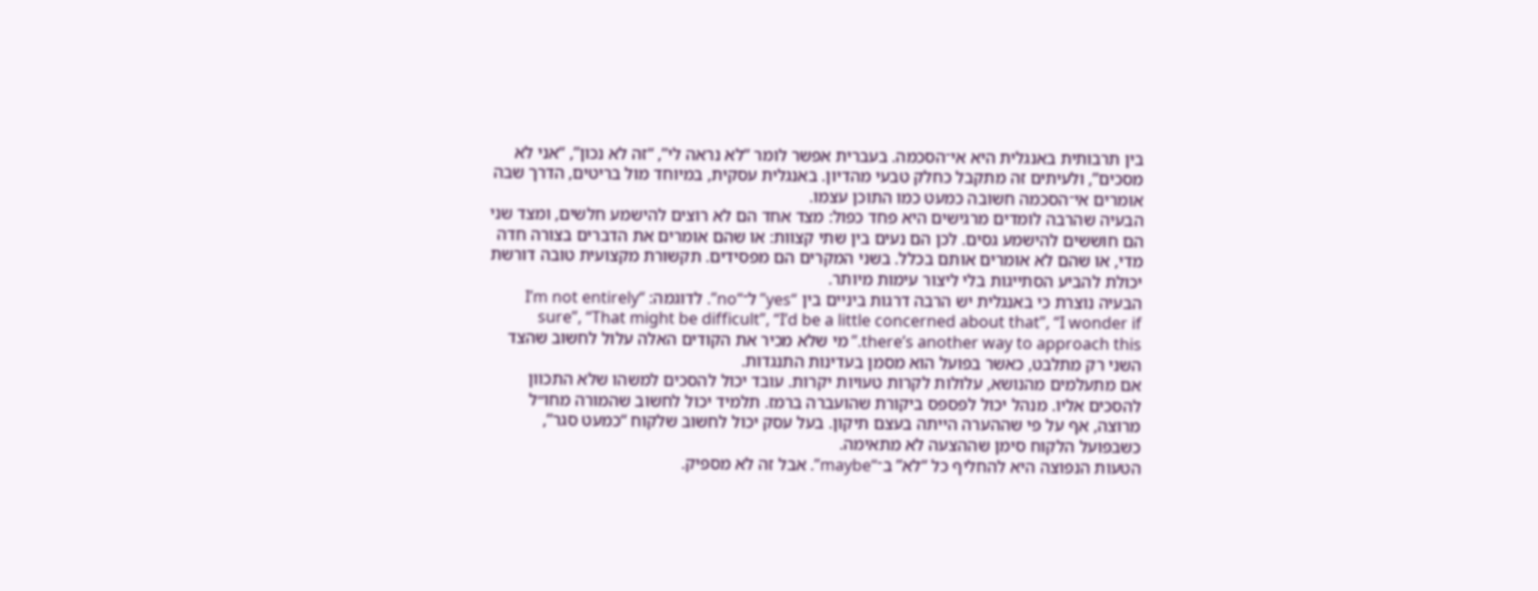בין תרבותית באנגלית היא אי־הסכמה. בעברית אפשר לומר “לא נראה לי”, “זה לא נכון”, “אני לא מסכים”, ולעיתים זה מתקבל כחלק טבעי מהדיון. באנגלית עסקית, במיוחד מול בריטים, הדרך שבה אומרים אי־הסכמה חשובה כמעט כמו התוכן עצמו.
הבעיה שהרבה לומדים מרגישים היא פחד כפול: מצד אחד הם לא רוצים להישמע חלשים, ומצד שני הם חוששים להישמע גסים. לכן הם נעים בין שתי קצוות: או שהם אומרים את הדברים בצורה חדה מדי, או שהם לא אומרים אותם בכלל. בשני המקרים הם מפסידים. תקשורת מקצועית טובה דורשת יכולת להביע הסתייגות בלי ליצור עימות מיותר.
הבעיה נוצרת כי באנגלית יש הרבה דרגות ביניים בין “yes” ל־“no”. לדוגמה: “I’m not entirely sure”, “That might be difficult”, “I’d be a little concerned about that”, “I wonder if there’s another way to approach this.” מי שלא מכיר את הקודים האלה עלול לחשוב שהצד השני רק מתלבט, כאשר בפועל הוא מסמן בעדינות התנגדות.
אם מתעלמים מהנושא, עלולות לקרות טעויות יקרות. עובד יכול להסכים למשהו שלא התכוון להסכים אליו. מנהל יכול לפספס ביקורת שהועברה ברמז. תלמיד יכול לחשוב שהמורה מחו״ל מרוצה, אף על פי שההערה הייתה בעצם תיקון. בעל עסק יכול לחשוב שלקוח “כמעט סגר”, כשבפועל הלקוח סימן שההצעה לא מתאימה.
הטעות הנפוצה היא להחליף כל “לא” ב־“maybe”. אבל זה לא מספיק.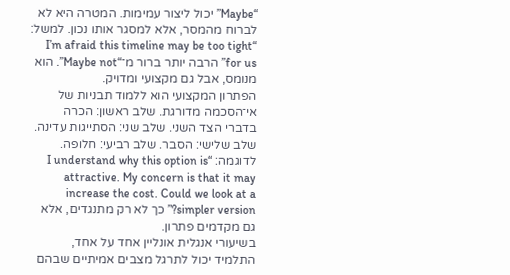“Maybe” יכול ליצור עמימות. המטרה היא לא לברוח מהמסר, אלא למסגר אותו נכון. למשל: “I’m afraid this timeline may be too tight for us” הרבה יותר ברור מ־“Maybe not”. הוא מנומס, אבל גם מקצועי ומדויק.
הפתרון המקצועי הוא ללמוד תבניות של אי־הסכמה מדורגת. שלב ראשון: הכרה בדברי הצד השני. שלב שני: הסתייגות עדינה. שלב שלישי: הסבר. שלב רביעי: חלופה. לדוגמה: “I understand why this option is attractive. My concern is that it may increase the cost. Could we look at a simpler version?” כך לא רק מתנגדים, אלא גם מקדמים פתרון.
בשיעורי אנגלית אונליין אחד על אחד, התלמיד יכול לתרגל מצבים אמיתיים שבהם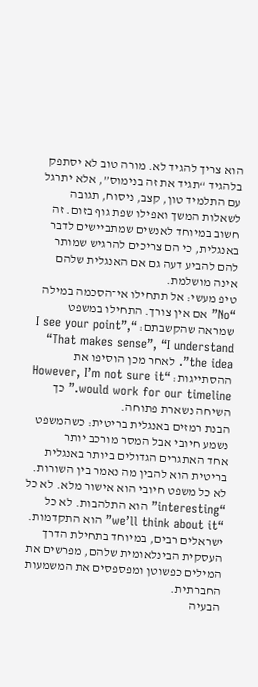הוא צריך להגיד לא. מורה טוב לא יסתפק בלהגיד “תגיד את זה בנימוס”, אלא יתרגל עם התלמיד טון, קצב, ניסוח, תגובה לשאלות המשך ואפילו שפת גוף בזום. זה חשוב במיוחד לאנשים שמתביישים לדבר באנגלית, כי הם צריכים להרגיש שמותר להם להביע דעה גם אם האנגלית שלהם אינה מושלמת.
טיפ מעשי: אל תתחילו אי־הסכמה במילה “No” אם אין צורך. התחילו במשפט שמראה שהקשבתם: “I see your point”, “That makes sense”, “I understand the idea”. לאחר מכן הוסיפו את ההסתייגות: “However, I’m not sure it would work for our timeline.” כך השיחה נשארת פתוחה.
הבנת רמזים באנגלית בריטית: כשהמשפט נשמע חיובי אבל המסר מורכב יותר
אחד האתגרים הגדולים ביותר באנגלית בריטית הוא להבין מה נאמר בין השורות. לא כל משפט חיובי הוא אישור מלא. לא כל “interesting” הוא התלהבות. לא כל “we’ll think about it” הוא התקדמות. ישראלים רבים, במיוחד בתחילת הדרך העסקית הבינלאומית שלהם, מפרשים את המילים כפשוטן ומפספסים את המשמעות החברתית.
הבעיה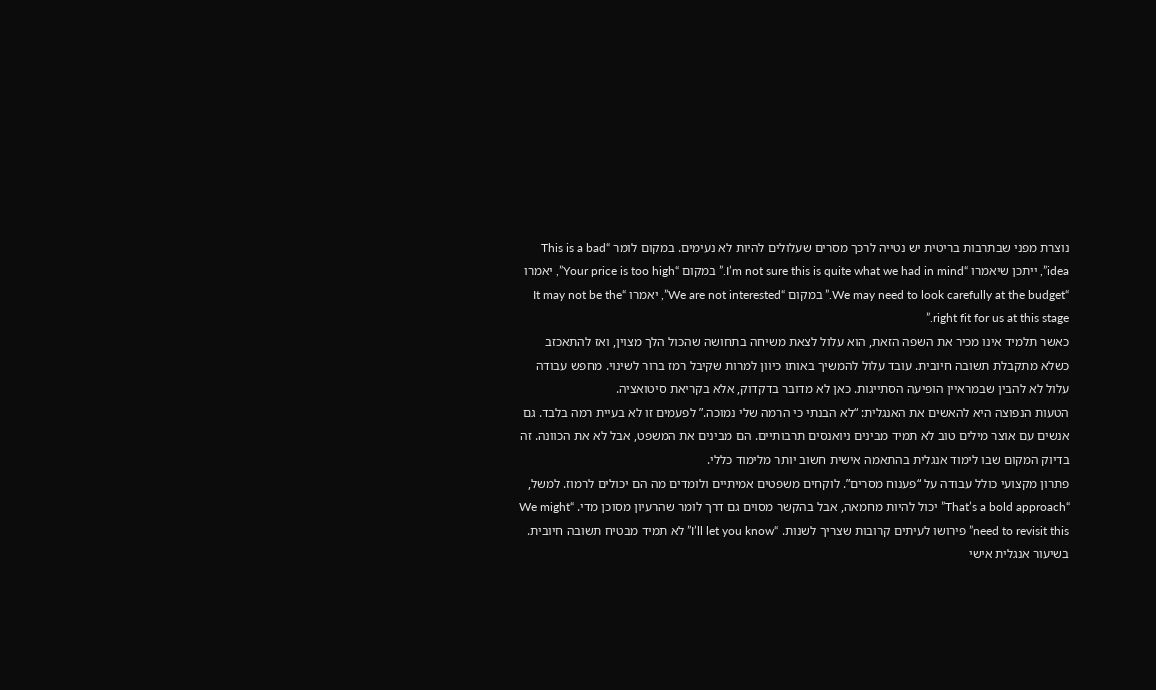נוצרת מפני שבתרבות בריטית יש נטייה לרכך מסרים שעלולים להיות לא נעימים. במקום לומר “This is a bad idea”, ייתכן שיאמרו “I’m not sure this is quite what we had in mind.” במקום “Your price is too high”, יאמרו “We may need to look carefully at the budget.” במקום “We are not interested”, יאמרו “It may not be the right fit for us at this stage.”
כאשר תלמיד אינו מכיר את השפה הזאת, הוא עלול לצאת משיחה בתחושה שהכול הלך מצוין, ואז להתאכזב כשלא מתקבלת תשובה חיובית. עובד עלול להמשיך באותו כיוון למרות שקיבל רמז ברור לשינוי. מחפש עבודה עלול לא להבין שבמראיין הופיעה הסתייגות. כאן לא מדובר בדקדוק, אלא בקריאת סיטואציה.
הטעות הנפוצה היא להאשים את האנגלית: “לא הבנתי כי הרמה שלי נמוכה.” לפעמים זו לא בעיית רמה בלבד. גם אנשים עם אוצר מילים טוב לא תמיד מבינים ניואנסים תרבותיים. הם מבינים את המשפט, אבל לא את הכוונה. זה בדיוק המקום שבו לימוד אנגלית בהתאמה אישית חשוב יותר מלימוד כללי.
פתרון מקצועי כולל עבודה על “פענוח מסרים”. לוקחים משפטים אמיתיים ולומדים מה הם יכולים לרמוז. למשל, “That’s a bold approach” יכול להיות מחמאה, אבל בהקשר מסוים גם דרך לומר שהרעיון מסוכן מדי. “We might need to revisit this” פירושו לעיתים קרובות שצריך לשנות. “I’ll let you know” לא תמיד מבטיח תשובה חיובית.
בשיעור אנגלית אישי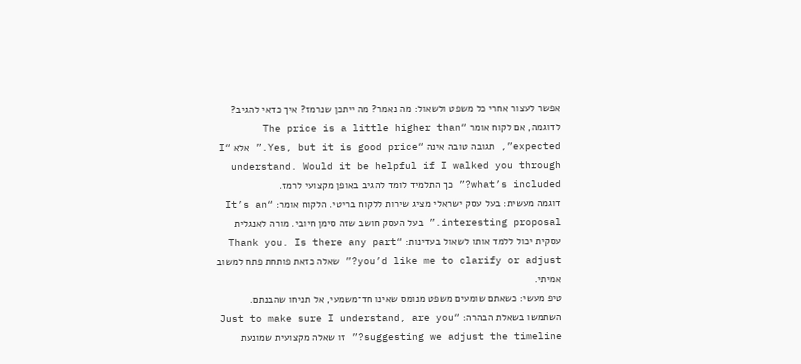אפשר לעצור אחרי כל משפט ולשאול: מה נאמר? מה ייתכן שנרמז? איך כדאי להגיב? לדוגמה, אם לקוח אומר “The price is a little higher than expected”, תגובה טובה אינה “Yes, but it is good price.” אלא “I understand. Would it be helpful if I walked you through what’s included?” כך התלמיד לומד להגיב באופן מקצועי לרמז.
דוגמה מעשית: בעל עסק ישראלי מציג שירות ללקוח בריטי. הלקוח אומר: “It’s an interesting proposal.” בעל העסק חושב שזה סימן חיובי. מורה לאנגלית עסקית יכול ללמד אותו לשאול בעדינות: “Thank you. Is there any part you’d like me to clarify or adjust?” שאלה כזאת פותחת פתח למשוב אמיתי.
טיפ מעשי: כשאתם שומעים משפט מנומס שאינו חד־משמעי, אל תניחו שהבנתם. השתמשו בשאלת הבהרה: “Just to make sure I understand, are you suggesting we adjust the timeline?” זו שאלה מקצועית שמונעת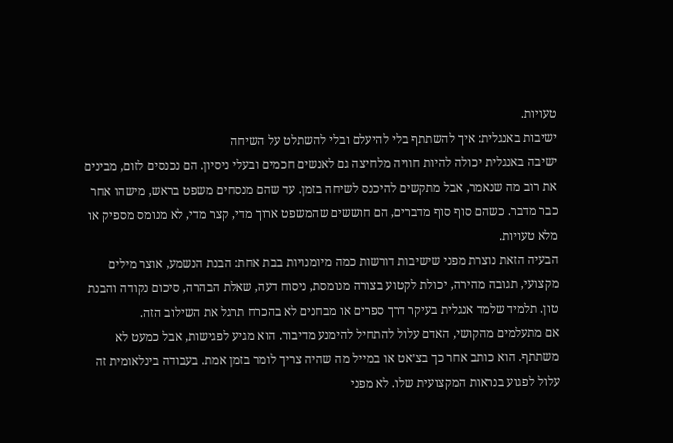טעויות.
ישיבות באנגלית: איך להשתתף בלי להיעלם ובלי להשתלט על השיחה
ישיבה באנגלית יכולה להיות חוויה מלחיצה גם לאנשים חכמים ובעלי ניסיון. הם נכנסים לזום, מבינים את רוב מה שנאמר, אבל מתקשים להיכנס לשיחה בזמן. עד שהם מנסחים משפט בראש, מישהו אחר כבר מדבר. כשהם סוף סוף מדברים, הם חוששים שהמשפט ארוך מדי, קצר מדי, לא מנומס מספיק או מלא טעויות.
הבעיה הזאת נוצרת מפני שישיבות דורשות כמה מיומנויות בבת אחת: הבנת הנשמע, אוצר מילים מקצועי, תגובה מהירה, יכולת לקטוע בצורה מנומסת, ניסוח דעה, שאלת הבהרה, סיכום נקודה והבנת טון. תלמיד שלמד אנגלית בעיקר דרך ספרים או מבחנים לא בהכרח תרגל את השילוב הזה.
אם מתעלמים מהקושי, האדם עלול להתחיל להימנע מדיבור. הוא מגיע לפגישות, אבל כמעט לא משתתף. הוא כותב אחר כך בצ׳אט או במייל מה שהיה צריך לומר בזמן אמת. בעבודה בינלאומית זה עלול לפגוע בנראות המקצועית שלו. לא מפני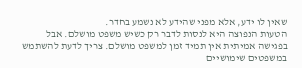שאין לו ידע, אלא מפני שהידע לא נשמע בחדר.
הטעות הנפוצה היא לנסות לדבר רק כשיש משפט מושלם. אבל בפגישה אמיתית אין תמיד זמן למשפט מושלם. צריך לדעת להשתמש במשפטים שימושיים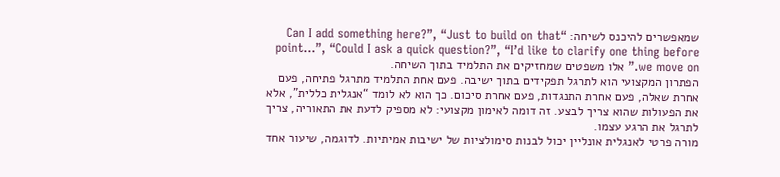שמאפשרים להיכנס לשיחה: “Can I add something here?”, “Just to build on that point…”, “Could I ask a quick question?”, “I’d like to clarify one thing before we move on.” אלו משפטים שמחזיקים את התלמיד בתוך השיחה.
הפתרון המקצועי הוא לתרגל תפקידים בתוך ישיבה. פעם אחת התלמיד מתרגל פתיחה, פעם אחרת שאלה, פעם אחרת התנגדות, פעם אחרת סיכום. כך הוא לא לומד “אנגלית כללית”, אלא את הפעולות שהוא צריך לבצע. זה דומה לאימון מקצועי: לא מספיק לדעת את התאוריה, צריך לתרגל את הרגע עצמו.
מורה פרטי לאנגלית אונליין יכול לבנות סימולציות של ישיבות אמיתיות. לדוגמה, שיעור אחד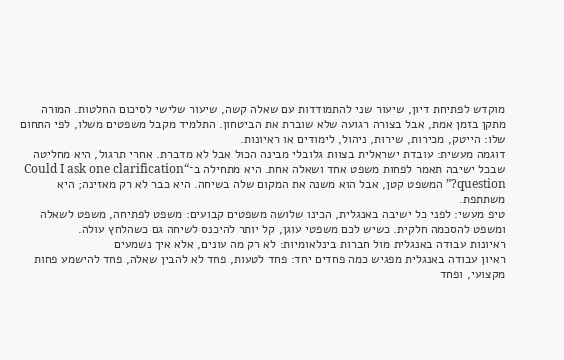מוקדש לפתיחת דיון, שיעור שני להתמודדות עם שאלה קשה, שיעור שלישי לסיכום החלטות. המורה מתקן בזמן אמת, אבל בצורה רגועה שלא שוברת את הביטחון. התלמיד מקבל משפטים משלו, לפי התחום שלו: הייטק, מכירות, שירות, ניהול, לימודים או ראיונות.
דוגמה מעשית: עובדת ישראלית בצוות גלובלי מבינה הכול אבל לא מדברת. אחרי תרגול, היא מחליטה שבכל ישיבה תאמר לפחות משפט אחד ושאלה אחת. היא מתחילה ב־“Could I ask one clarification question?” המשפט קטן, אבל הוא משנה את המקום שלה בשיחה. היא כבר לא רק מאזינה; היא משתתפת.
טיפ מעשי: לפני כל ישיבה באנגלית, הכינו שלושה משפטים קבועים: משפט לפתיחה, משפט לשאלה ומשפט להסכמה חלקית. כשיש לכם משפטי עוגן, קל יותר להיכנס לשיחה גם כשהלחץ עולה.
ראיונות עבודה באנגלית מול חברות בינלאומיות: לא רק מה עונים, אלא איך נשמעים
ראיון עבודה באנגלית מפגיש כמה פחדים יחד: פחד לטעות, פחד לא להבין שאלה, פחד להישמע פחות מקצועי, ופחד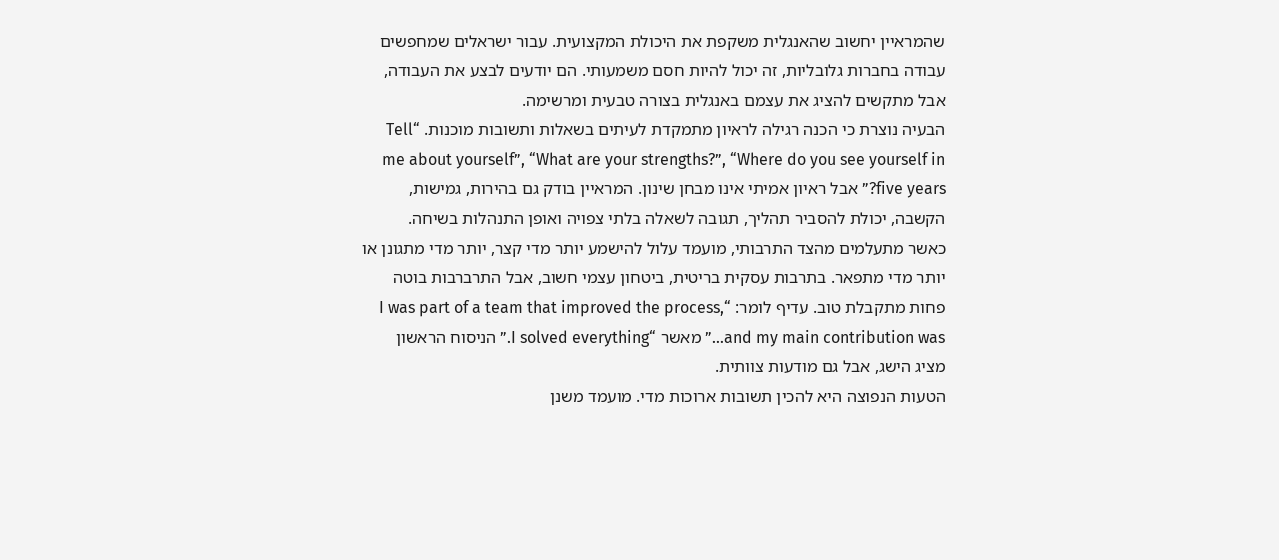שהמראיין יחשוב שהאנגלית משקפת את היכולת המקצועית. עבור ישראלים שמחפשים עבודה בחברות גלובליות, זה יכול להיות חסם משמעותי. הם יודעים לבצע את העבודה, אבל מתקשים להציג את עצמם באנגלית בצורה טבעית ומרשימה.
הבעיה נוצרת כי הכנה רגילה לראיון מתמקדת לעיתים בשאלות ותשובות מוכנות. “Tell me about yourself”, “What are your strengths?”, “Where do you see yourself in five years?” אבל ראיון אמיתי אינו מבחן שינון. המראיין בודק גם בהירות, גמישות, הקשבה, יכולת להסביר תהליך, תגובה לשאלה בלתי צפויה ואופן התנהלות בשיחה.
כאשר מתעלמים מהצד התרבותי, מועמד עלול להישמע יותר מדי קצר, יותר מדי מתגונן או יותר מדי מתפאר. בתרבות עסקית בריטית, ביטחון עצמי חשוב, אבל התרברבות בוטה פחות מתקבלת טוב. עדיף לומר: “I was part of a team that improved the process, and my main contribution was…” מאשר “I solved everything.” הניסוח הראשון מציג הישג, אבל גם מודעות צוותית.
הטעות הנפוצה היא להכין תשובות ארוכות מדי. מועמד משנן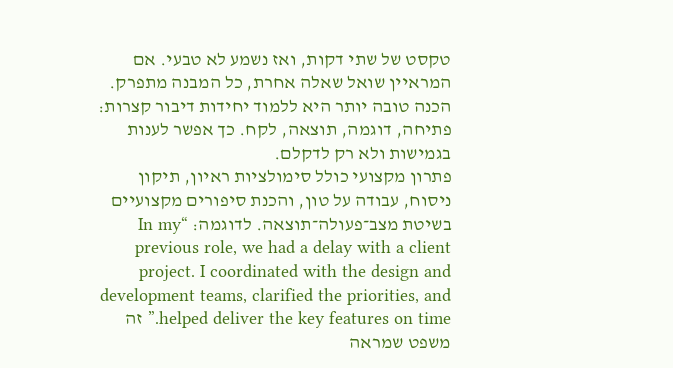טקסט של שתי דקות, ואז נשמע לא טבעי. אם המראיין שואל שאלה אחרת, כל המבנה מתפרק. הכנה טובה יותר היא ללמוד יחידות דיבור קצרות: פתיחה, דוגמה, תוצאה, לקח. כך אפשר לענות בגמישות ולא רק לדקלם.
פתרון מקצועי כולל סימולציות ראיון, תיקון ניסוח, עבודה על טון, והכנת סיפורים מקצועיים בשיטת מצב־פעולה־תוצאה. לדוגמה: “In my previous role, we had a delay with a client project. I coordinated with the design and development teams, clarified the priorities, and helped deliver the key features on time.” זה משפט שמראה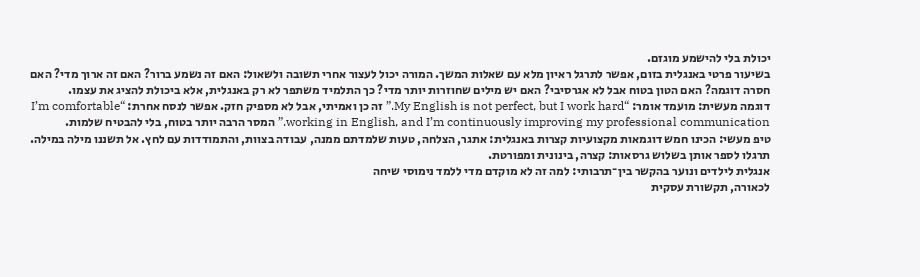יכולת בלי להישמע מוגזם.
בשיעור פרטי באנגלית בזום, אפשר לתרגל ראיון מלא עם שאלות המשך. המורה יכול לעצור אחרי תשובה ולשאול: האם זה נשמע ברור? האם זה ארוך מדי? האם חסרה דוגמה? האם הטון בטוח אבל לא אגרסיבי? האם יש מילים שחוזרות יותר מדי? כך התלמיד משתפר לא רק באנגלית, אלא ביכולת להציג את עצמו.
דוגמה מעשית: מועמד אומר: “My English is not perfect, but I work hard.” זה כן ואמיתי, אבל לא מספיק חזק. אפשר לנסח אחרת: “I’m comfortable working in English, and I’m continuously improving my professional communication.” המסר הרבה יותר בטוח, בלי להבטיח שלמות.
טיפ מעשי: הכינו חמש דוגמאות מקצועיות קצרות באנגלית: אתגר, הצלחה, טעות שלמדתם ממנה, עבודה בצוות, והתמודדות עם לחץ. אל תשננו מילה במילה. תרגלו לספר אותן בשלוש גרסאות: קצרה, בינונית ומפורטת.
אנגלית לילדים ונוער בהקשר בין־תרבותי: למה זה לא מוקדם מדי ללמד נימוסי שיחה
לכאורה, תקשורת עסקית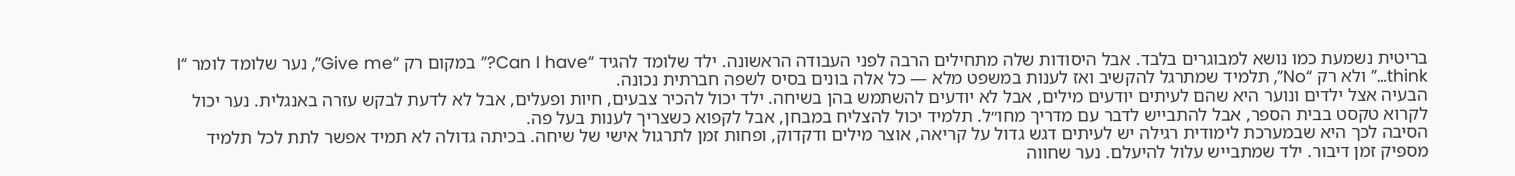בריטית נשמעת כמו נושא למבוגרים בלבד. אבל היסודות שלה מתחילים הרבה לפני העבודה הראשונה. ילד שלומד להגיד “Can I have?” במקום רק “Give me”, נער שלומד לומר “I think…” ולא רק “No”, תלמיד שמתרגל להקשיב ואז לענות במשפט מלא — כל אלה בונים בסיס לשפה חברתית נכונה.
הבעיה אצל ילדים ונוער היא שהם לעיתים יודעים מילים, אבל לא יודעים להשתמש בהן בשיחה. ילד יכול להכיר צבעים, חיות ופעלים, אבל לא לדעת לבקש עזרה באנגלית. נער יכול לקרוא טקסט בבית הספר, אבל להתבייש לדבר עם מדריך מחו״ל. תלמיד יכול להצליח במבחן, אבל לקפוא כשצריך לענות בעל פה.
הסיבה לכך היא שבמערכת לימודית רגילה יש לעיתים דגש גדול על קריאה, אוצר מילים ודקדוק, ופחות זמן לתרגול אישי של שיחה. בכיתה גדולה לא תמיד אפשר לתת לכל תלמיד מספיק זמן דיבור. ילד שמתבייש עלול להיעלם. נער שחווה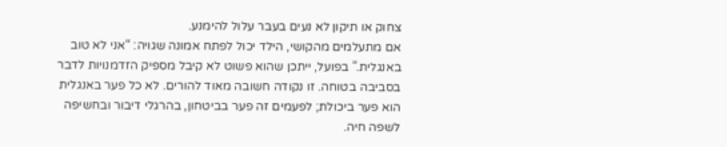צחוק או תיקון לא נעים בעבר עלול להימנע.
אם מתעלמים מהקושי, הילד יכול לפתח אמונה שגויה: “אני לא טוב באנגלית.” בפועל, ייתכן שהוא פשוט לא קיבל מספיק הזדמנויות לדבר בסביבה בטוחה. זו נקודה חשובה מאוד להורים. לא כל פער באנגלית הוא פער ביכולת; לפעמים זה פער בביטחון, בהרגלי דיבור ובחשיפה לשפה חיה.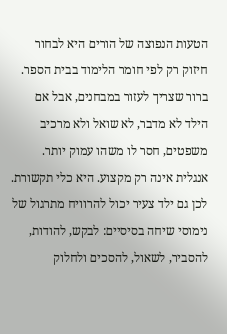הטעות הנפוצה של הורים היא לבחור חיזוק רק לפי חומר הלימוד בבית הספר. ברור שצריך לעזור במבחנים, אבל אם הילד לא מדבר, לא שואל ולא מרכיב משפטים, חסר לו משהו עמוק יותר. אנגלית אינה רק מקצוע. היא כלי תקשורת. לכן גם ילד צעיר יכול להרוויח מתרגול של נימוסי שיחה בסיסיים: לבקש, להודות, להסביר, לשאול, להסכים ולחלוק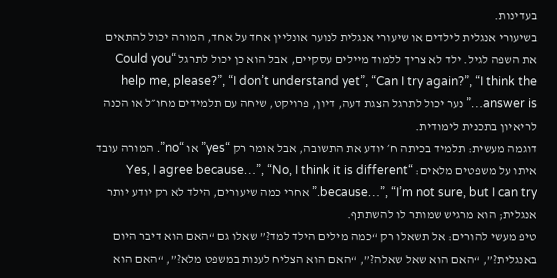בעדינות.
בשיעורי אנגלית לילדים או שיעורי אנגלית לנוער אונליין אחד על אחד, המורה יכול להתאים את השפה לגיל. ילד לא צריך ללמוד מיילים עסקיים, אבל הוא כן יכול לתרגל “Could you help me, please?”, “I don’t understand yet”, “Can I try again?”, “I think the answer is…” נער יכול לתרגל הצגת דעה, דיון, פרויקט, שיחה עם תלמידים מחו״ל או הכנה לריאיון בתכנית לימודית.
דוגמה מעשית: תלמיד בכיתה ח׳ יודע את התשובה, אבל אומר רק “yes” או “no”. המורה עובד איתו על משפטים מלאים: “Yes, I agree because…”, “No, I think it is different because…”, “I’m not sure, but I can try.” אחרי כמה שיעורים, הילד לא רק יודע יותר אנגלית; הוא מרגיש שמותר לו להשתתף.
טיפ מעשי להורים: אל תשאלו רק “כמה מילים הילד למד?” שאלו גם “האם הוא דיבר היום באנגלית?”, “האם הוא שאל שאלה?”, “האם הוא הצליח לענות במשפט מלא?”, “האם הוא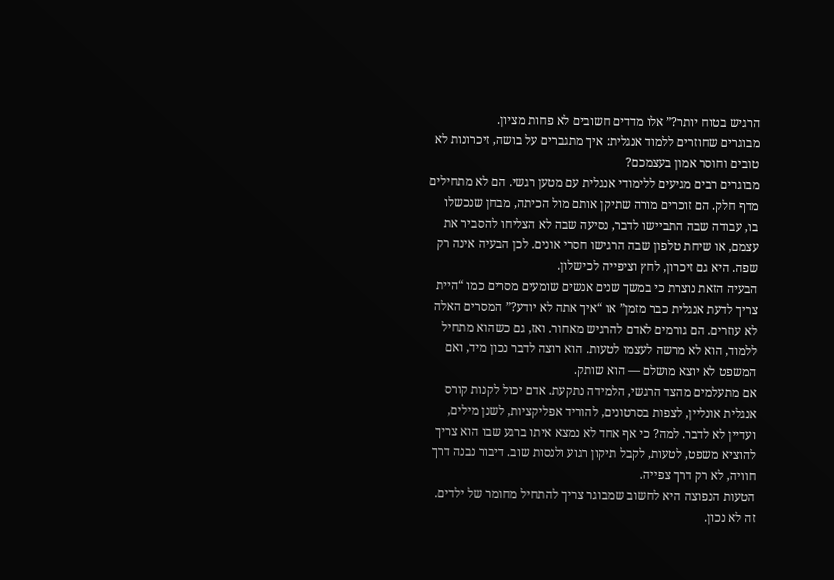הרגיש בטוח יותר?” אלו מדדים חשובים לא פחות מציון.
מבוגרים שחוזרים ללמוד אנגלית: איך מתגברים על בושה, זיכרונות לא טובים וחוסר אמון בעצמכם?
מבוגרים רבים מגיעים ללימודי אנגלית עם מטען רגשי. הם לא מתחילים מדף חלק. הם זוכרים מורה שתיקן אותם מול הכיתה, מבחן שנכשלו בו, עבודה שבה התביישו לדבר, נסיעה שבה לא הצליחו להסביר את עצמם, או שיחת טלפון שבה הרגישו חסרי אונים. לכן הבעיה אינה רק שפה. היא גם זיכרון, לחץ וציפייה לכישלון.
הבעיה הזאת נוצרת כי במשך שנים אנשים שומעים מסרים כמו “היית צריך לדעת אנגלית כבר מזמן” או “איך אתה לא יודע?” המסרים האלה לא עוזרים. הם גורמים לאדם להרגיש מאחור. ואז, גם כשהוא מתחיל ללמוד, הוא לא מרשה לעצמו לטעות. הוא רוצה לדבר נכון מיד, ואם המשפט לא יוצא מושלם — הוא שותק.
אם מתעלמים מהצד הרגשי, הלמידה נתקעת. אדם יכול לקנות קורס אנגלית אונליין, לצפות בסרטונים, להוריד אפליקציות, לשנן מילים, ועדיין לא לדבר. למה? כי אף אחד לא נמצא איתו ברגע שבו הוא צריך להוציא משפט, לטעות, לקבל תיקון רגוע ולנסות שוב. דיבור נבנה דרך חוויה, לא רק דרך צפייה.
הטעות הנפוצה היא לחשוב שמבוגר צריך להתחיל מחומר של ילדים. זה לא נכון.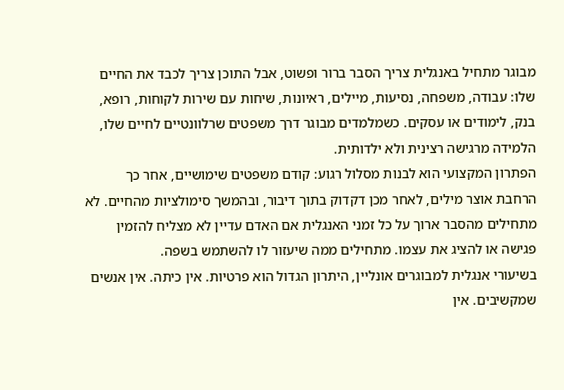מבוגר מתחיל באנגלית צריך הסבר ברור ופשוט, אבל התוכן צריך לכבד את החיים שלו: עבודה, משפחה, נסיעות, מיילים, ראיונות, שיחות עם שירות לקוחות, רופא, בנק, לימודים או עסקים. כשמלמדים מבוגר דרך משפטים שרלוונטיים לחיים שלו, הלמידה מרגישה רצינית ולא ילדותית.
הפתרון המקצועי הוא לבנות מסלול רגוע: קודם משפטים שימושיים, אחר כך הרחבת אוצר מילים, לאחר מכן דקדוק בתוך דיבור, ובהמשך סימולציות מהחיים. לא מתחילים מהסבר ארוך על כל זמני האנגלית אם האדם עדיין לא מצליח להזמין פגישה או להציג את עצמו. מתחילים ממה שיעזור לו להשתמש בשפה.
בשיעורי אנגלית למבוגרים אונליין, היתרון הגדול הוא פרטיות. אין כיתה. אין אנשים שמקשיבים. אין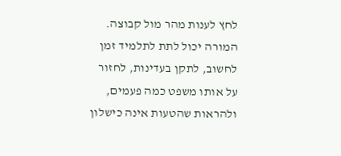לחץ לענות מהר מול קבוצה. המורה יכול לתת לתלמיד זמן לחשוב, לתקן בעדינות, לחזור על אותו משפט כמה פעמים, ולהראות שהטעות אינה כישלון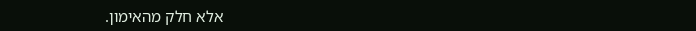אלא חלק מהאימון.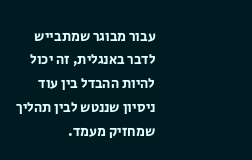עבור מבוגר שמתבייש לדבר באנגלית, זה יכול להיות ההבדל בין עוד ניסיון שננטש לבין תהליך שמחזיק מעמד.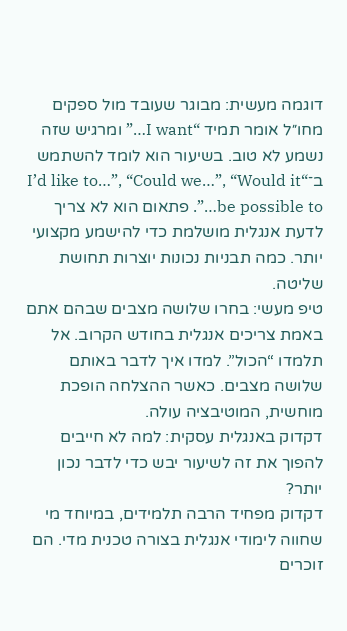דוגמה מעשית: מבוגר שעובד מול ספקים מחו״ל אומר תמיד “I want…” ומרגיש שזה נשמע לא טוב. בשיעור הוא לומד להשתמש ב־“I’d like to…”, “Could we…”, “Would it be possible to…”. פתאום הוא לא צריך לדעת אנגלית מושלמת כדי להישמע מקצועי יותר. כמה תבניות נכונות יוצרות תחושת שליטה.
טיפ מעשי: בחרו שלושה מצבים שבהם אתם באמת צריכים אנגלית בחודש הקרוב. אל תלמדו “הכול”. למדו איך לדבר באותם שלושה מצבים. כאשר ההצלחה הופכת מוחשית, המוטיבציה עולה.
דקדוק באנגלית עסקית: למה לא חייבים להפוך את זה לשיעור יבש כדי לדבר נכון יותר?
דקדוק מפחיד הרבה תלמידים, במיוחד מי שחווה לימודי אנגלית בצורה טכנית מדי. הם זוכרים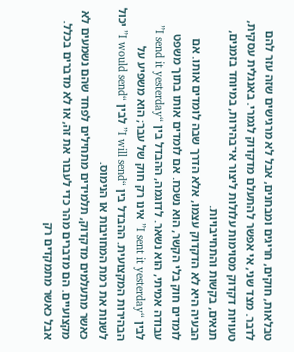טבלאות, חוקים, חריגים ומבחנים, אבל לא מרגישים שזה עזר להם לדבר. מצד שני, אי אפשר להתעלם מדקדוק לגמרי. באנגלית עסקית, טעויות דקדוק מסוימות עלולות ליצור אי־בהירות, במיוחד בזמנים, תנאים, בקשות והתחייבויות.
הבעיה היא לא הדקדוק עצמו, אלא הדרך שבה לומדים אותו. אם לומדים חוק בלי הקשר, הוא נשכח. אם לומדים אותו בתוך משפט עבודה אמיתי, הוא נשאר. לדוגמה, ההבדל בין “I send it yesterday” לבין “I sent it yesterday” אינו רק חוק של עבר; הוא משפיע על הבהירות המקצועית. ההבדל בין “I will send” לבין “I would send” יכול לשנות את רמת המחויבות או הנימוס.
כאשר מתעלמים מדקדוק, תלמידים מתחילים לפחד שהם נשמעים לא מקצועיים. הם מדברים מהר כדי לעבור את זה, או לא מדברים בכלל. אבל כאשר מתמקדים רק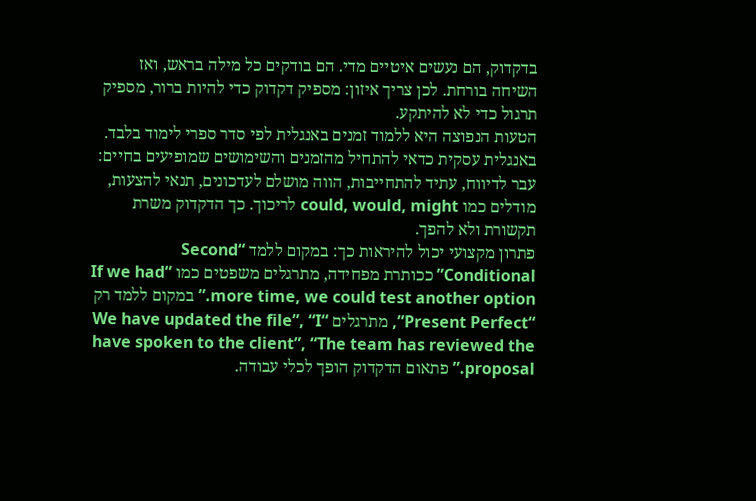בדקדוק, הם נעשים איטיים מדי. הם בודקים כל מילה בראש, ואז השיחה בורחת. לכן צריך איזון: מספיק דקדוק כדי להיות ברור, מספיק תרגול כדי לא להיתקע.
הטעות הנפוצה היא ללמוד זמנים באנגלית לפי סדר ספרי לימוד בלבד. באנגלית עסקית כדאי להתחיל מהזמנים והשימושים שמופיעים בחיים: עבר לדיווח, עתיד להתחייבות, הווה מושלם לעדכונים, תנאי להצעות, מודלים כמו could, would, might לריכוך. כך הדקדוק משרת תקשורת ולא להפך.
פתרון מקצועי יכול להיראות כך: במקום ללמד “Second Conditional” ככותרת מפחידה, מתרגלים משפטים כמו “If we had more time, we could test another option.” במקום ללמד רק “Present Perfect”, מתרגלים “We have updated the file”, “I have spoken to the client”, “The team has reviewed the proposal.” פתאום הדקדוק הופך לכלי עבודה.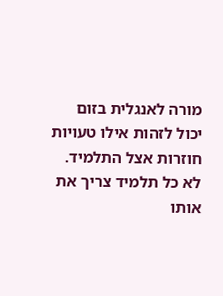מורה לאנגלית בזום יכול לזהות אילו טעויות חוזרות אצל התלמיד. לא כל תלמיד צריך את אותו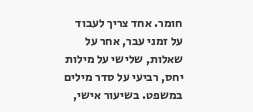חומר. אחד צריך לעבוד על זמני עבר, אחר על שאלות, שלישי על מילות יחס, רביעי על סדר מילים במשפט. בשיעור אישי,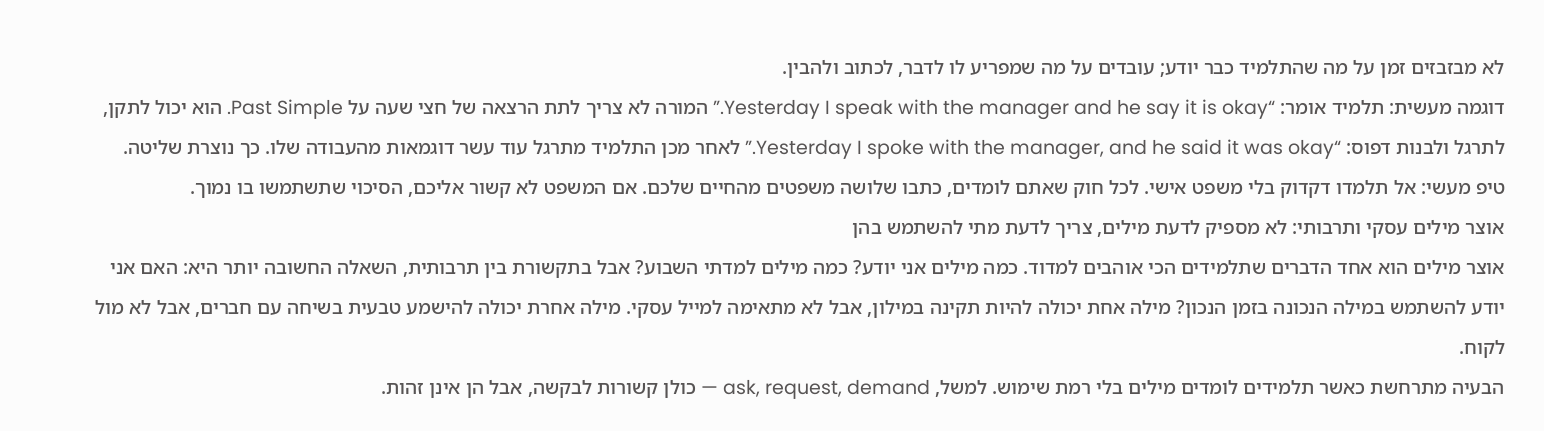לא מבזבזים זמן על מה שהתלמיד כבר יודע; עובדים על מה שמפריע לו לדבר, לכתוב ולהבין.
דוגמה מעשית: תלמיד אומר: “Yesterday I speak with the manager and he say it is okay.” המורה לא צריך לתת הרצאה של חצי שעה על Past Simple. הוא יכול לתקן, לתרגל ולבנות דפוס: “Yesterday I spoke with the manager, and he said it was okay.” לאחר מכן התלמיד מתרגל עוד עשר דוגמאות מהעבודה שלו. כך נוצרת שליטה.
טיפ מעשי: אל תלמדו דקדוק בלי משפט אישי. לכל חוק שאתם לומדים, כתבו שלושה משפטים מהחיים שלכם. אם המשפט לא קשור אליכם, הסיכוי שתשתמשו בו נמוך.
אוצר מילים עסקי ותרבותי: לא מספיק לדעת מילים, צריך לדעת מתי להשתמש בהן
אוצר מילים הוא אחד הדברים שתלמידים הכי אוהבים למדוד. כמה מילים אני יודע? כמה מילים למדתי השבוע? אבל בתקשורת בין תרבותית, השאלה החשובה יותר היא: האם אני יודע להשתמש במילה הנכונה בזמן הנכון? מילה אחת יכולה להיות תקינה במילון, אבל לא מתאימה למייל עסקי. מילה אחרת יכולה להישמע טבעית בשיחה עם חברים, אבל לא מול לקוח.
הבעיה מתרחשת כאשר תלמידים לומדים מילים בלי רמת שימוש. למשל, ask, request, demand — כולן קשורות לבקשה, אבל הן אינן זהות.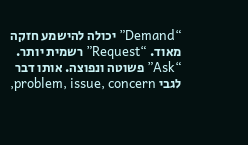“Demand” יכולה להישמע חזקה מאוד. “Request” רשמית יותר. “Ask” פשוטה ונפוצה. אותו דבר לגבי problem, issue, concern,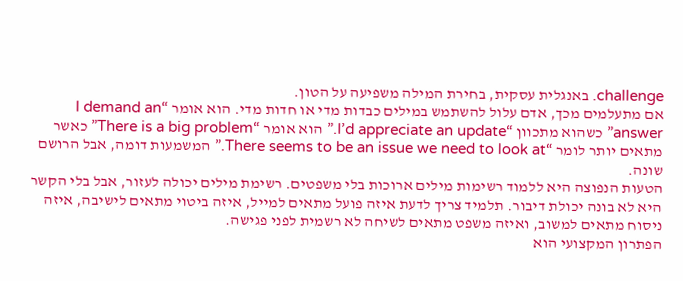challenge. באנגלית עסקית, בחירת המילה משפיעה על הטון.
אם מתעלמים מכך, אדם עלול להשתמש במילים כבדות מדי או חדות מדי. הוא אומר “I demand an answer” כשהוא מתכוון “I’d appreciate an update.” הוא אומר “There is a big problem” כאשר מתאים יותר לומר “There seems to be an issue we need to look at.” המשמעות דומה, אבל הרושם שונה.
הטעות הנפוצה היא ללמוד רשימות מילים ארוכות בלי משפטים. רשימת מילים יכולה לעזור, אבל בלי הקשר היא לא בונה יכולת דיבור. תלמיד צריך לדעת איזה פועל מתאים למייל, איזה ביטוי מתאים לישיבה, איזה ניסוח מתאים למשוב, ואיזה משפט מתאים לשיחה לא רשמית לפני פגישה.
הפתרון המקצועי הוא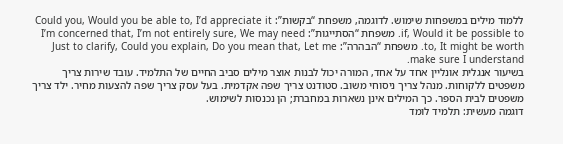ללמוד מילים במשפחות שימוש. לדוגמה, משפחת “בקשות”: Could you, Would you be able to, I’d appreciate it if, Would it be possible to. משפחת “הסתייגות”: I’m concerned that, I’m not entirely sure, We may need to, It might be worth. משפחת “הבהרה”: Just to clarify, Could you explain, Do you mean that, Let me make sure I understand.
בשיעור אנגלית אונליין אחד על אחד, המורה יכול לבנות אוצר מילים סביב החיים של התלמיד. עובד שירות צריך משפטים ללקוחות. מנהל צריך ניסוחי משוב. סטודנט צריך שפה אקדמית. בעל עסק צריך שפה להצעות מחיר. ילד צריך משפטים לבית הספר. כך המילים אינן נשארות במחברת; הן נכנסות לשימוש.
דוגמה מעשית: תלמיד לומד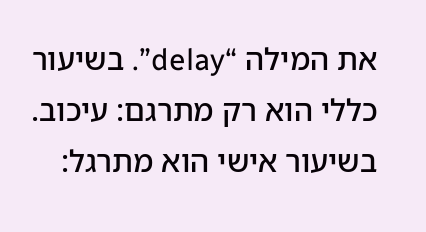את המילה “delay”. בשיעור כללי הוא רק מתרגם: עיכוב. בשיעור אישי הוא מתרגל: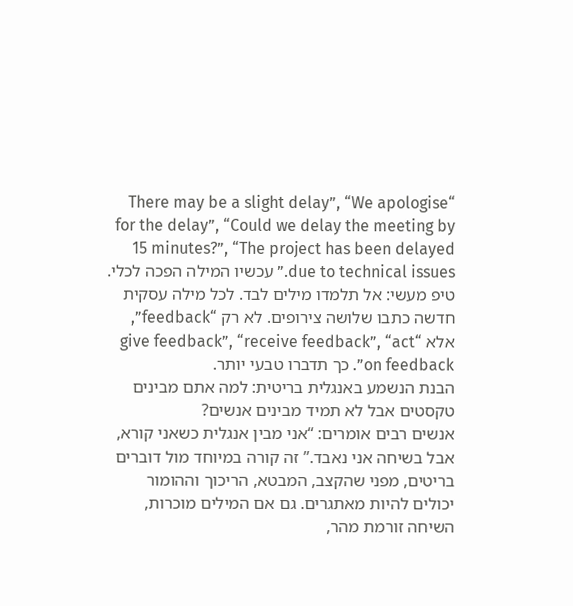“There may be a slight delay”, “We apologise for the delay”, “Could we delay the meeting by 15 minutes?”, “The project has been delayed due to technical issues.” עכשיו המילה הפכה לכלי.
טיפ מעשי: אל תלמדו מילים לבד. לכל מילה עסקית חדשה כתבו שלושה צירופים. לא רק “feedback”, אלא “give feedback”, “receive feedback”, “act on feedback”. כך תדברו טבעי יותר.
הבנת הנשמע באנגלית בריטית: למה אתם מבינים טקסטים אבל לא תמיד מבינים אנשים?
אנשים רבים אומרים: “אני מבין אנגלית כשאני קורא, אבל בשיחה אני נאבד.” זה קורה במיוחד מול דוברים בריטים, מפני שהקצב, המבטא, הריכוך וההומור יכולים להיות מאתגרים. גם אם המילים מוכרות, השיחה זורמת מהר,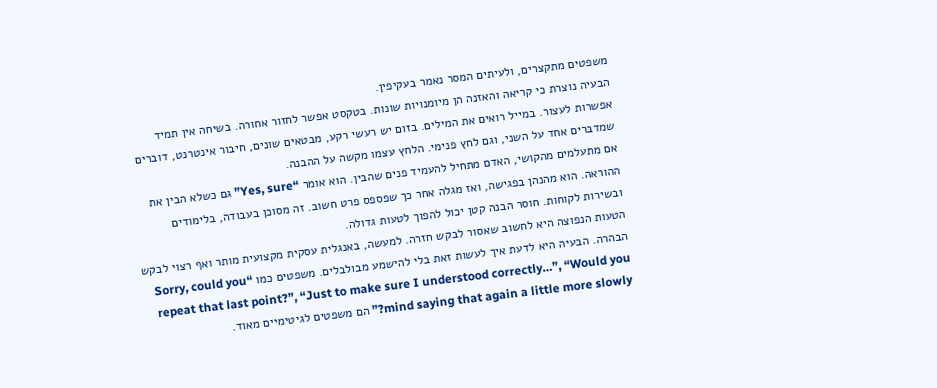משפטים מתקצרים, ולעיתים המסר נאמר בעקיפין.
הבעיה נוצרת כי קריאה והאזנה הן מיומנויות שונות. בטקסט אפשר לחזור אחורה. בשיחה אין תמיד אפשרות לעצור. במייל רואים את המילים. בזום יש רעשי רקע, מבטאים שונים, חיבור אינטרנט, דוברים שמדברים אחד על השני, וגם לחץ פנימי. הלחץ עצמו מקשה על ההבנה.
אם מתעלמים מהקושי, האדם מתחיל להעמיד פנים שהבין. הוא אומר “Yes, sure” גם כשלא הבין את ההוראה. הוא מהנהן בפגישה, ואז מגלה אחר כך שפספס פרט חשוב. זה מסוכן בעבודה, בלימודים ובשירות לקוחות. חוסר הבנה קטן יכול להפוך לטעות גדולה.
הטעות הנפוצה היא לחשוב שאסור לבקש חזרה. למעשה, באנגלית עסקית מקצועית מותר ואף רצוי לבקש הבהרה. הבעיה היא לדעת איך לעשות זאת בלי להישמע מבולבלים. משפטים כמו “Sorry, could you repeat that last point?”, “Just to make sure I understood correctly…”, “Would you mind saying that again a little more slowly?” הם משפטים לגיטימיים מאוד.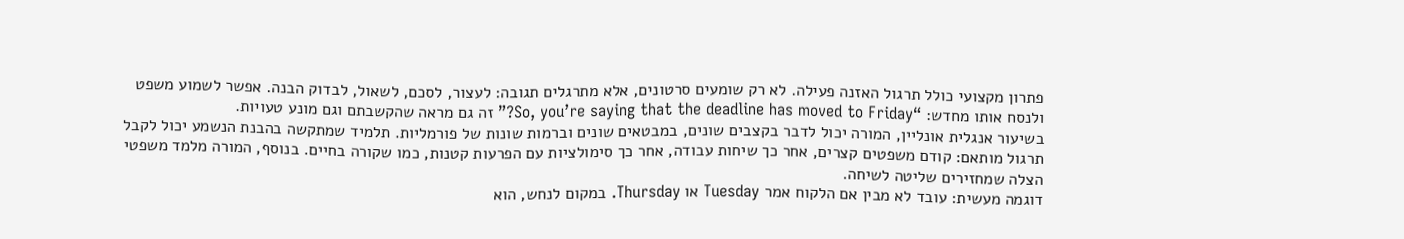פתרון מקצועי כולל תרגול האזנה פעילה. לא רק שומעים סרטונים, אלא מתרגלים תגובה: לעצור, לסכם, לשאול, לבדוק הבנה. אפשר לשמוע משפט ולנסח אותו מחדש: “So, you’re saying that the deadline has moved to Friday?” זה גם מראה שהקשבתם וגם מונע טעויות.
בשיעור אנגלית אונליין, המורה יכול לדבר בקצבים שונים, במבטאים שונים וברמות שונות של פורמליות. תלמיד שמתקשה בהבנת הנשמע יכול לקבל תרגול מותאם: קודם משפטים קצרים, אחר כך שיחות עבודה, אחר כך סימולציות עם הפרעות קטנות, כמו שקורה בחיים. בנוסף, המורה מלמד משפטי הצלה שמחזירים שליטה לשיחה.
דוגמה מעשית: עובד לא מבין אם הלקוח אמר Tuesday או Thursday. במקום לנחש, הוא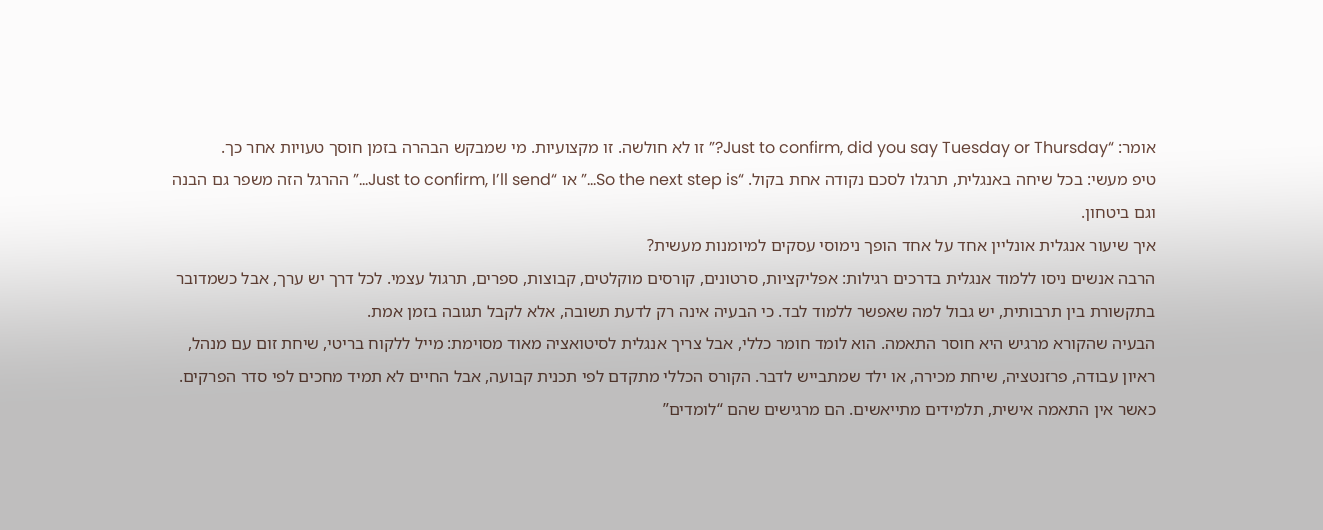אומר: “Just to confirm, did you say Tuesday or Thursday?” זו לא חולשה. זו מקצועיות. מי שמבקש הבהרה בזמן חוסך טעויות אחר כך.
טיפ מעשי: בכל שיחה באנגלית, תרגלו לסכם נקודה אחת בקול. “So the next step is…” או “Just to confirm, I’ll send…” ההרגל הזה משפר גם הבנה וגם ביטחון.
איך שיעור אנגלית אונליין אחד על אחד הופך נימוסי עסקים למיומנות מעשית?
הרבה אנשים ניסו ללמוד אנגלית בדרכים רגילות: אפליקציות, סרטונים, קורסים מוקלטים, קבוצות, ספרים, תרגול עצמי. לכל דרך יש ערך, אבל כשמדובר בתקשורת בין תרבותית, יש גבול למה שאפשר ללמוד לבד. כי הבעיה אינה רק לדעת תשובה, אלא לקבל תגובה בזמן אמת.
הבעיה שהקורא מרגיש היא חוסר התאמה. הוא לומד חומר כללי, אבל צריך אנגלית לסיטואציה מאוד מסוימת: מייל ללקוח בריטי, שיחת זום עם מנהל, ראיון עבודה, פרזנטציה, שיחת מכירה, או ילד שמתבייש לדבר. הקורס הכללי מתקדם לפי תכנית קבועה, אבל החיים לא תמיד מחכים לפי סדר הפרקים.
כאשר אין התאמה אישית, תלמידים מתייאשים. הם מרגישים שהם “לומדים”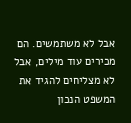אבל לא משתמשים. הם מכירים עוד מילים, אבל לא מצליחים להגיד את המשפט הנכון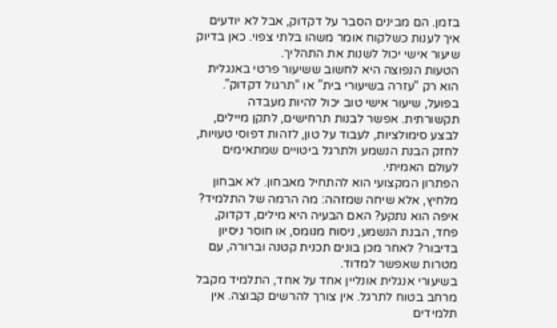בזמן. הם מבינים הסבר על דקדוק, אבל לא יודעים איך לענות כשלקוח אומר משהו בלתי צפוי. כאן בדיוק שיעור אישי יכול לשנות את התהליך.
הטעות הנפוצה היא לחשוב ששיעור פרטי באנגלית הוא רק “עזרה בשיעורי בית” או “תרגול דקדוק”. בפועל, שיעור אישי טוב יכול להיות מעבדה תקשורתית. אפשר לבנות תרחישים, לתקן מיילים, לבצע סימולציות, לעבוד על טון, לזהות דפוסי טעויות, לחזק הבנת הנשמע ולתרגל ביטויים שמתאימים לעולם האמיתי.
הפתרון המקצועי הוא להתחיל מאבחון. לא אבחון מלחיץ, אלא שיחה שמזהה: מה הרמה של התלמיד? איפה הוא נתקע? האם הבעיה היא מילים, דקדוק, פחד, הבנת הנשמע, ניסוח מנומס, או חוסר ניסיון בדיבור? לאחר מכן בונים תכנית קטנה וברורה, עם מטרות שאפשר למדוד.
בשיעורי אנגלית אונליין אחד על אחד, התלמיד מקבל מרחב בטוח לתרגל. אין צורך להרשים קבוצה. אין תלמידים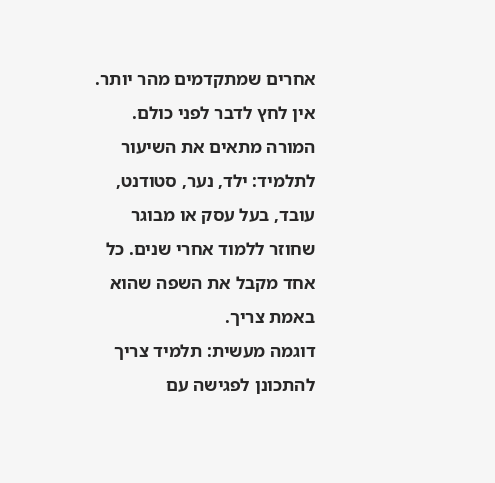אחרים שמתקדמים מהר יותר. אין לחץ לדבר לפני כולם. המורה מתאים את השיעור לתלמיד: ילד, נער, סטודנט, עובד, בעל עסק או מבוגר שחוזר ללמוד אחרי שנים. כל אחד מקבל את השפה שהוא באמת צריך.
דוגמה מעשית: תלמיד צריך להתכונן לפגישה עם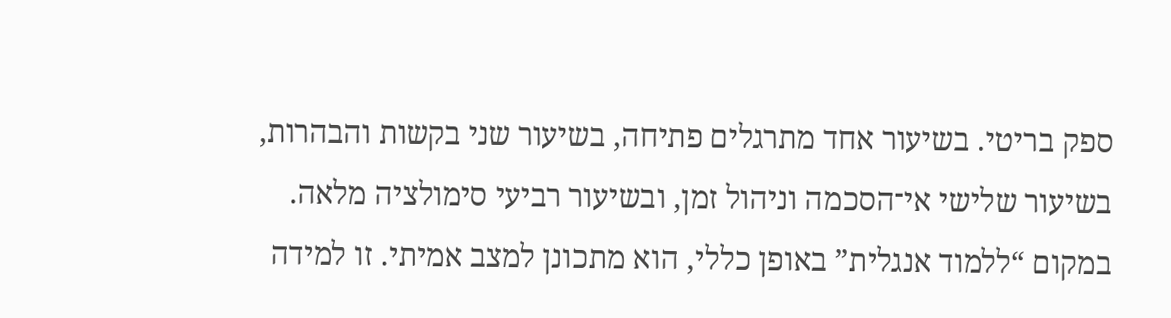ספק בריטי. בשיעור אחד מתרגלים פתיחה, בשיעור שני בקשות והבהרות, בשיעור שלישי אי־הסכמה וניהול זמן, ובשיעור רביעי סימולציה מלאה. במקום “ללמוד אנגלית” באופן כללי, הוא מתכונן למצב אמיתי. זו למידה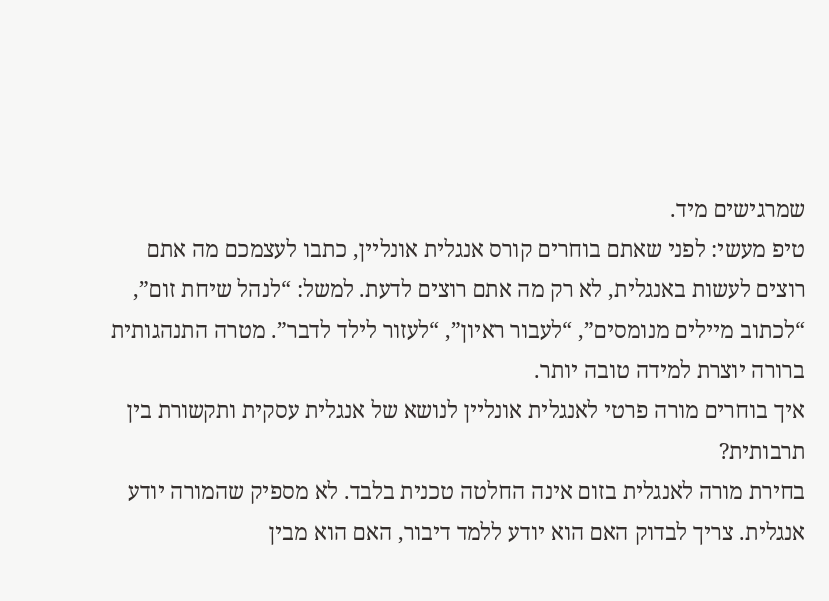שמרגישים מיד.
טיפ מעשי: לפני שאתם בוחרים קורס אנגלית אונליין, כתבו לעצמכם מה אתם רוצים לעשות באנגלית, לא רק מה אתם רוצים לדעת. למשל: “לנהל שיחת זום”, “לכתוב מיילים מנומסים”, “לעבור ראיון”, “לעזור לילד לדבר”. מטרה התנהגותית ברורה יוצרת למידה טובה יותר.
איך בוחרים מורה פרטי לאנגלית אונליין לנושא של אנגלית עסקית ותקשורת בין תרבותית?
בחירת מורה לאנגלית בזום אינה החלטה טכנית בלבד. לא מספיק שהמורה יודע אנגלית. צריך לבדוק האם הוא יודע ללמד דיבור, האם הוא מבין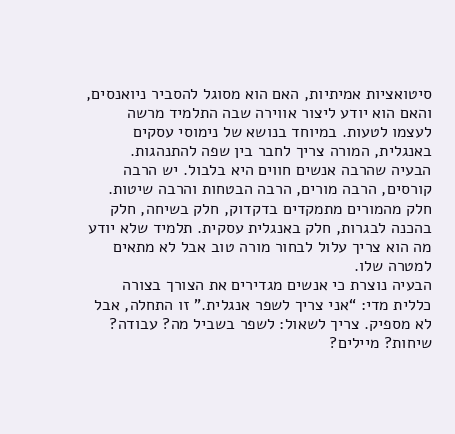סיטואציות אמיתיות, האם הוא מסוגל להסביר ניואנסים, והאם הוא יודע ליצור אווירה שבה התלמיד מרשה לעצמו לטעות. במיוחד בנושא של נימוסי עסקים באנגלית, המורה צריך לחבר בין שפה להתנהגות.
הבעיה שהרבה אנשים חווים היא בלבול. יש הרבה קורסים, הרבה מורים, הרבה הבטחות והרבה שיטות. חלק מהמורים מתמקדים בדקדוק, חלק בשיחה, חלק בהכנה לבגרות, חלק באנגלית עסקית. תלמיד שלא יודע מה הוא צריך עלול לבחור מורה טוב אבל לא מתאים למטרה שלו.
הבעיה נוצרת כי אנשים מגדירים את הצורך בצורה כללית מדי: “אני צריך לשפר אנגלית.” זו התחלה, אבל לא מספיק. צריך לשאול: לשפר בשביל מה? עבודה? שיחות? מיילים?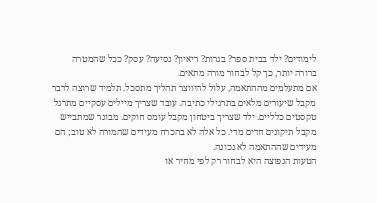לימודים? ילד בבית ספר? בגרות? ריאיון? נסיעה? עסק? ככל שהמטרה ברורה יותר, כך קל לבחור מורה מתאים.
אם מתעלמים מההתאמה, עלול להיווצר תהליך מתסכל. תלמיד שרוצה לדבר מקבל שיעורים מלאים בתרגילי כתיבה. עובד שצריך מיילים עסקיים מתרגל טקסטים כלליים. ילד שצריך ביטחון מקבל עומס חוקים. מבוגר שמתבייש מקבל תיקונים חדים מדי. כל אלה לא בהכרח מעידים שהמורה לא טוב; הם מעידים שההתאמה לא נכונה.
הטעות הנפוצה היא לבחור רק לפי מחיר או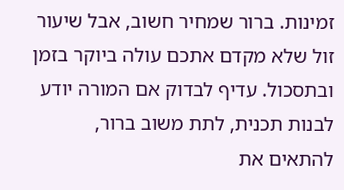זמינות. ברור שמחיר חשוב, אבל שיעור זול שלא מקדם אתכם עולה ביוקר בזמן ובתסכול. עדיף לבדוק אם המורה יודע לבנות תכנית, לתת משוב ברור, להתאים את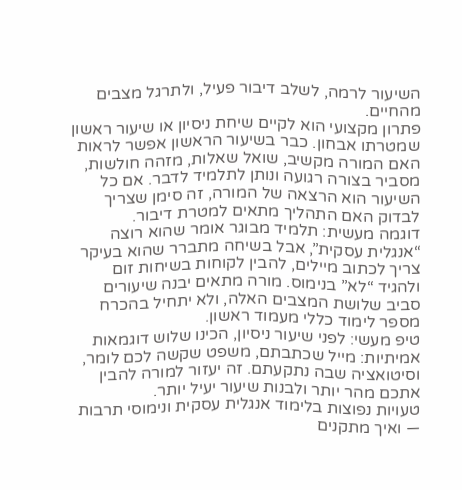השיעור לרמה, לשלב דיבור פעיל, ולתרגל מצבים מהחיים.
פתרון מקצועי הוא לקיים שיחת ניסיון או שיעור ראשון שמטרתו אבחון. כבר בשיעור הראשון אפשר לראות האם המורה מקשיב, שואל שאלות, מזהה חולשות, מסביר בצורה רגועה ונותן לתלמיד לדבר. אם כל השיעור הוא הרצאה של המורה, זה סימן שצריך לבדוק האם התהליך מתאים למטרת דיבור.
דוגמה מעשית: תלמיד מבוגר אומר שהוא רוצה “אנגלית עסקית”, אבל בשיחה מתברר שהוא בעיקר צריך לכתוב מיילים, להבין לקוחות בשיחות זום ולהגיד “לא” בנימוס. מורה מתאים יבנה שיעורים סביב שלושת המצבים האלה, ולא יתחיל בהכרח מספר לימוד כללי מעמוד ראשון.
טיפ מעשי: לפני שיעור ניסיון, הכינו שלוש דוגמאות אמיתיות: מייל שכתבתם, משפט שקשה לכם לומר, וסיטואציה שבה נתקעתם. זה יעזור למורה להבין אתכם מהר יותר ולבנות שיעור יעיל יותר.
טעויות נפוצות בלימוד אנגלית עסקית ונימוסי תרבות — ואיך מתקנים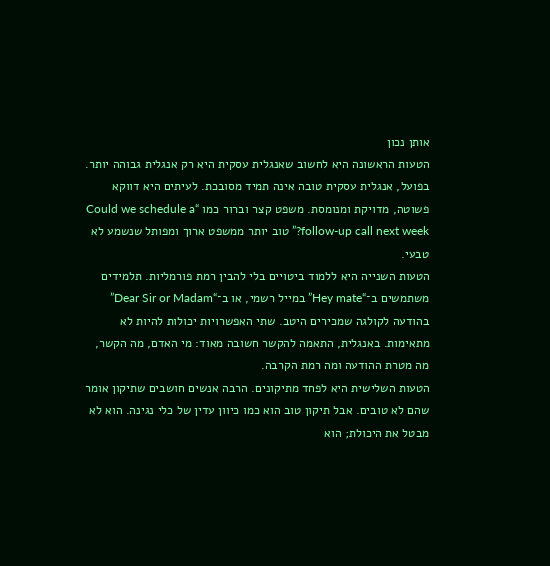אותן נכון
הטעות הראשונה היא לחשוב שאנגלית עסקית היא רק אנגלית גבוהה יותר. בפועל, אנגלית עסקית טובה אינה תמיד מסובכת. לעיתים היא דווקא פשוטה, מדויקת ומנומסת. משפט קצר וברור כמו “Could we schedule a follow-up call next week?” טוב יותר ממשפט ארוך ומפותל שנשמע לא טבעי.
הטעות השנייה היא ללמוד ביטויים בלי להבין רמת פורמליות. תלמידים משתמשים ב־“Hey mate” במייל רשמי, או ב־“Dear Sir or Madam” בהודעה לקולגה שמכירים היטב. שתי האפשרויות יכולות להיות לא מתאימות. באנגלית, התאמה להקשר חשובה מאוד: מי האדם, מה הקשר, מה מטרת ההודעה ומה רמת הקרבה.
הטעות השלישית היא לפחד מתיקונים. הרבה אנשים חושבים שתיקון אומר שהם לא טובים. אבל תיקון טוב הוא כמו כיוון עדין של כלי נגינה. הוא לא מבטל את היכולת; הוא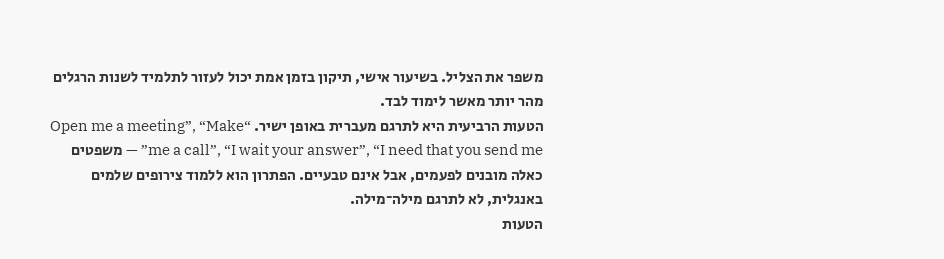משפר את הצליל. בשיעור אישי, תיקון בזמן אמת יכול לעזור לתלמיד לשנות הרגלים מהר יותר מאשר לימוד לבד.
הטעות הרביעית היא לתרגם מעברית באופן ישיר. “Open me a meeting”, “Make me a call”, “I wait your answer”, “I need that you send me” — משפטים כאלה מובנים לפעמים, אבל אינם טבעיים. הפתרון הוא ללמוד צירופים שלמים באנגלית, לא לתרגם מילה־מילה.
הטעות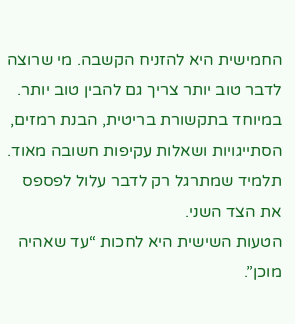החמישית היא להזניח הקשבה. מי שרוצה לדבר טוב יותר צריך גם להבין טוב יותר. במיוחד בתקשורת בריטית, הבנת רמזים, הסתייגויות ושאלות עקיפות חשובה מאוד. תלמיד שמתרגל רק לדבר עלול לפספס את הצד השני.
הטעות השישית היא לחכות “עד שאהיה מוכן”.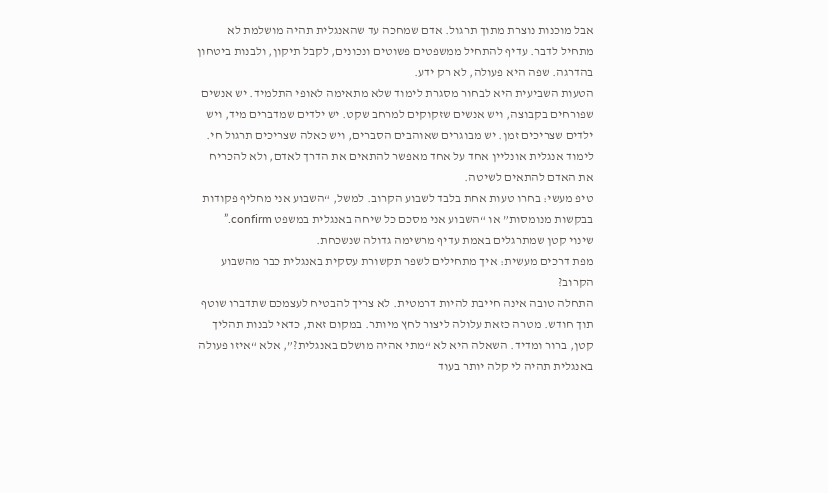אבל מוכנות נוצרת מתוך תרגול. אדם שמחכה עד שהאנגלית תהיה מושלמת לא מתחיל לדבר. עדיף להתחיל ממשפטים פשוטים ונכונים, לקבל תיקון, ולבנות ביטחון בהדרגה. שפה היא פעולה, לא רק ידע.
הטעות השביעית היא לבחור מסגרת לימוד שלא מתאימה לאופי התלמיד. יש אנשים שפורחים בקבוצה, ויש אנשים שזקוקים למרחב שקט. יש ילדים שמדברים מיד, ויש ילדים שצריכים זמן. יש מבוגרים שאוהבים הסברים, ויש כאלה שצריכים תרגול חי. לימוד אנגלית אונליין אחד על אחד מאפשר להתאים את הדרך לאדם, ולא להכריח את האדם להתאים לשיטה.
טיפ מעשי: בחרו טעות אחת בלבד לשבוע הקרוב. למשל, “השבוע אני מחליף פקודות בבקשות מנומסות” או “השבוע אני מסכם כל שיחה באנגלית במשפט confirm.” שינוי קטן שמתרגלים באמת עדיף מרשימה גדולה שנשכחת.
מפת דרכים מעשית: איך מתחילים לשפר תקשורת עסקית באנגלית כבר מהשבוע הקרוב?
התחלה טובה אינה חייבת להיות דרמטית. לא צריך להבטיח לעצמכם שתדברו שוטף תוך חודש. מטרה כזאת עלולה ליצור לחץ מיותר. במקום זאת, כדאי לבנות תהליך קטן, ברור ומדיד. השאלה היא לא “מתי אהיה מושלם באנגלית?”, אלא “איזו פעולה באנגלית תהיה לי קלה יותר בעוד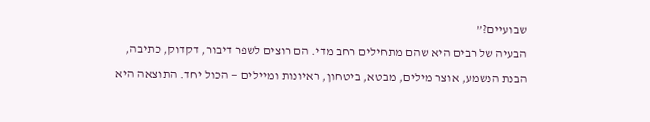שבועיים?”
הבעיה של רבים היא שהם מתחילים רחב מדי. הם רוצים לשפר דיבור, דקדוק, כתיבה, הבנת הנשמע, אוצר מילים, מבטא, ביטחון, ראיונות ומיילים — הכול יחד. התוצאה היא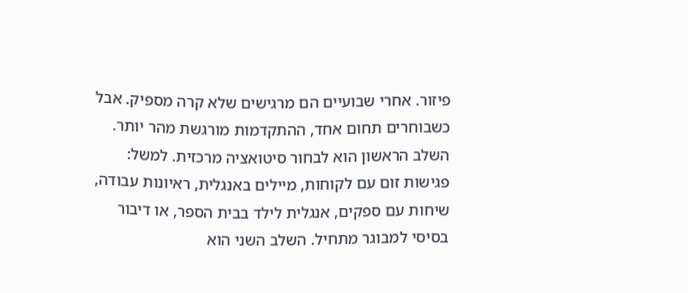פיזור. אחרי שבועיים הם מרגישים שלא קרה מספיק. אבל כשבוחרים תחום אחד, ההתקדמות מורגשת מהר יותר.
השלב הראשון הוא לבחור סיטואציה מרכזית. למשל: פגישות זום עם לקוחות, מיילים באנגלית, ראיונות עבודה, שיחות עם ספקים, אנגלית לילד בבית הספר, או דיבור בסיסי למבוגר מתחיל. השלב השני הוא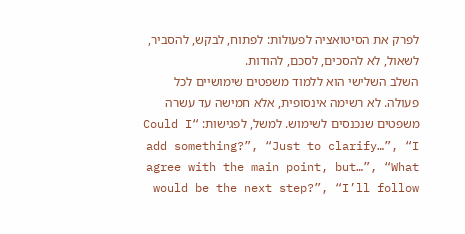לפרק את הסיטואציה לפעולות: לפתוח, לבקש, להסביר, לשאול, לא להסכים, לסכם, להודות.
השלב השלישי הוא ללמוד משפטים שימושיים לכל פעולה. לא רשימה אינסופית, אלא חמישה עד עשרה משפטים שנכנסים לשימוש. למשל, לפגישות: “Could I add something?”, “Just to clarify…”, “I agree with the main point, but…”, “What would be the next step?”, “I’ll follow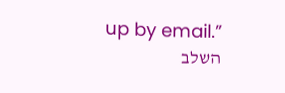up by email.”
השלב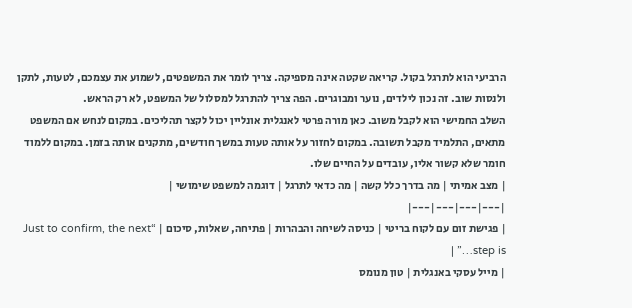הרביעי הוא לתרגל בקול. קריאה שקטה אינה מספיקה. צריך לומר את המשפטים, לשמוע את עצמכם, לטעות, לתקן ולנסות שוב. זה נכון לילדים, נוער ומבוגרים. הפה צריך להתרגל למסלול של המשפט, לא רק הראש.
השלב החמישי הוא לקבל משוב. כאן מורה פרטי לאנגלית אונליין יכול לקצר תהליכים. במקום לנחש אם המשפט מתאים, התלמיד מקבל תשובה. במקום לחזור על אותה טעות במשך חודשים, מתקנים אותה בזמן. במקום ללמוד חומר שלא קשור אליו, עובדים על החיים שלו.
| מצב אמיתי | מה בדרך כלל קשה | מה כדאי לתרגל | דוגמה למשפט שימושי |
|---|---|---|---|
| פגישת זום עם לקוח בריטי | כניסה לשיחה והבהרות | פתיחה, שאלות, סיכום | “Just to confirm, the next step is…” |
| מייל עסקי באנגלית | טון מנומס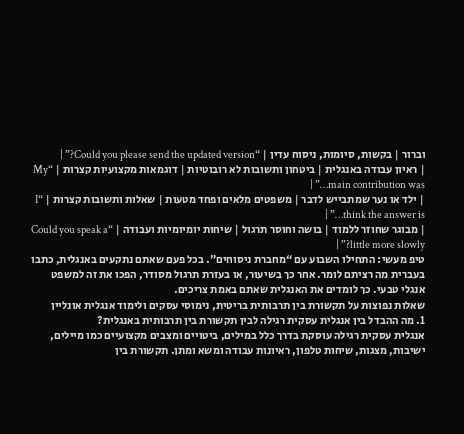וברור | בקשות, סיומות, ניסוח עדין | “Could you please send the updated version?” |
| ראיון עבודה באנגלית | ביטחון ותשובות לא רובוטיות | דוגמאות מקצועיות קצרות | “My main contribution was…” |
| ילד או נער שמתבייש לדבר | משפטים מלאים ופחד מטעות | שאלות ותשובות קצרות | “I think the answer is…” |
| מבוגר שחוזר ללמוד | בושה וחוסר תרגול | שיחות יומיומיות ועבודה | “Could you speak a little more slowly?” |
טיפ מעשי: התחילו השבוע עם “מחברת ניסוחים”. בכל פעם שאתם נתקעים באנגלית, כתבו בעברית מה רציתם לומר. אחר כך בשיעור, או בעזרת תרגול מסודר, הפכו את זה למשפט אנגלי טבעי. כך לומדים את האנגלית שאתם באמת צריכים.
שאלות נפוצות על תקשורת בין תרבותית בריטית, נימוסי עסקים ולימוד אנגלית אונליין
1. מה ההבדל בין אנגלית עסקית רגילה לבין תקשורת בין תרבותית באנגלית?
אנגלית עסקית רגילה עוסקת בדרך כלל במילים, ביטויים ומצבים מקצועיים כמו מיילים, ישיבות, מצגות, שיחות טלפון, ראיונות עבודה ומשא ומתן. תקשורת בין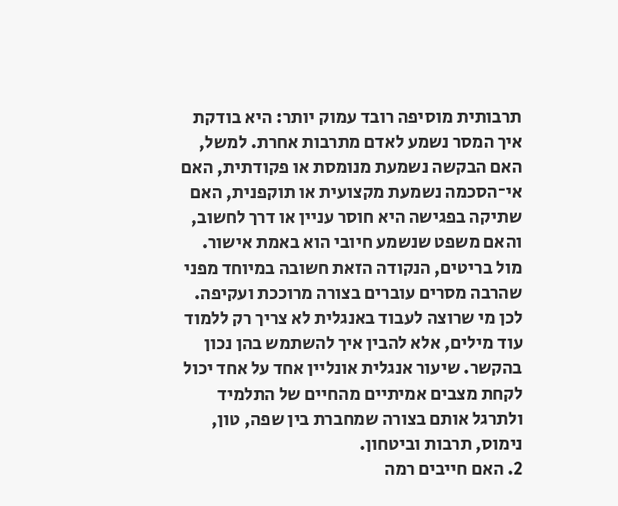תרבותית מוסיפה רובד עמוק יותר: היא בודקת איך המסר נשמע לאדם מתרבות אחרת. למשל, האם הבקשה נשמעת מנומסת או פקודתית, האם אי־הסכמה נשמעת מקצועית או תוקפנית, האם שתיקה בפגישה היא חוסר עניין או דרך לחשוב, והאם משפט שנשמע חיובי הוא באמת אישור. מול בריטים, הנקודה הזאת חשובה במיוחד מפני שהרבה מסרים עוברים בצורה מרוככת ועקיפה. לכן מי שרוצה לעבוד באנגלית לא צריך רק ללמוד עוד מילים, אלא להבין איך להשתמש בהן נכון בהקשר. שיעור אנגלית אונליין אחד על אחד יכול לקחת מצבים אמיתיים מהחיים של התלמיד ולתרגל אותם בצורה שמחברת בין שפה, טון, נימוס, תרבות וביטחון.
2. האם חייבים רמה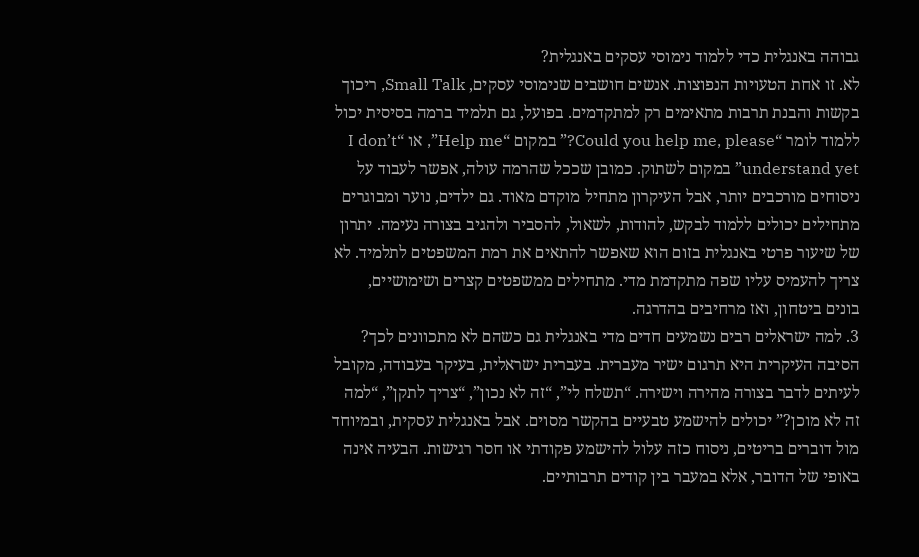גבוהה באנגלית כדי ללמוד נימוסי עסקים באנגלית?
לא. זו אחת הטעויות הנפוצות. אנשים חושבים שנימוסי עסקים, Small Talk, ריכוך בקשות והבנת תרבות מתאימים רק למתקדמים. בפועל, גם תלמיד ברמה בסיסית יכול ללמוד לומר “Could you help me, please?” במקום “Help me”, או “I don’t understand yet” במקום לשתוק. כמובן שככל שהרמה עולה, אפשר לעבוד על ניסוחים מורכבים יותר, אבל העיקרון מתחיל מוקדם מאוד. גם ילדים, נוער ומבוגרים מתחילים יכולים ללמוד לבקש, להודות, לשאול, להסביר ולהגיב בצורה נעימה. יתרון של שיעור פרטי באנגלית בזום הוא שאפשר להתאים את רמת המשפטים לתלמיד. לא צריך להעמיס עליו שפה מתקדמת מדי. מתחילים ממשפטים קצרים ושימושיים, בונים ביטחון, ואז מרחיבים בהדרגה.
3. למה ישראלים רבים נשמעים חדים מדי באנגלית גם כשהם לא מתכוונים לכך?
הסיבה העיקרית היא תרגום ישיר מעברית. בעברית ישראלית, בעיקר בעבודה, מקובל לעיתים לדבר בצורה מהירה וישירה. “תשלח לי”, “זה לא נכון”, “צריך לתקן”, “למה זה לא מוכן?” יכולים להישמע טבעיים בהקשר מסוים. אבל באנגלית עסקית, ובמיוחד מול דוברים בריטים, ניסוח כזה עלול להישמע פקודתי או חסר רגישות. הבעיה אינה באופי של הדובר, אלא במעבר בין קודים תרבותיים.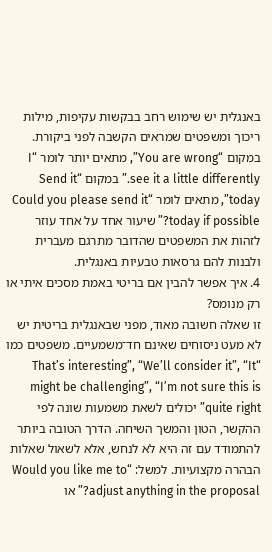באנגלית יש שימוש רחב בבקשות עקיפות, מילות ריכוך ומשפטים שמראים הקשבה לפני ביקורת. במקום “You are wrong”, מתאים יותר לומר “I see it a little differently.” במקום “Send it today”, מתאים לומר “Could you please send it today if possible?” שיעור אחד על אחד עוזר לזהות את המשפטים שהדובר מתרגם מעברית ולבנות להם גרסאות טבעיות באנגלית.
4. איך אפשר להבין אם בריטי באמת מסכים איתי או רק מנומס?
זו שאלה חשובה מאוד, מפני שבאנגלית בריטית יש לא מעט ניסוחים שאינם חד־משמעיים. משפטים כמו “That’s interesting”, “We’ll consider it”, “It might be challenging”, “I’m not sure this is quite right” יכולים לשאת משמעות שונה לפי ההקשר, הטון והמשך השיחה. הדרך הטובה ביותר להתמודד עם זה היא לא לנחש, אלא לשאול שאלות הבהרה מקצועיות. למשל: “Would you like me to adjust anything in the proposal?” או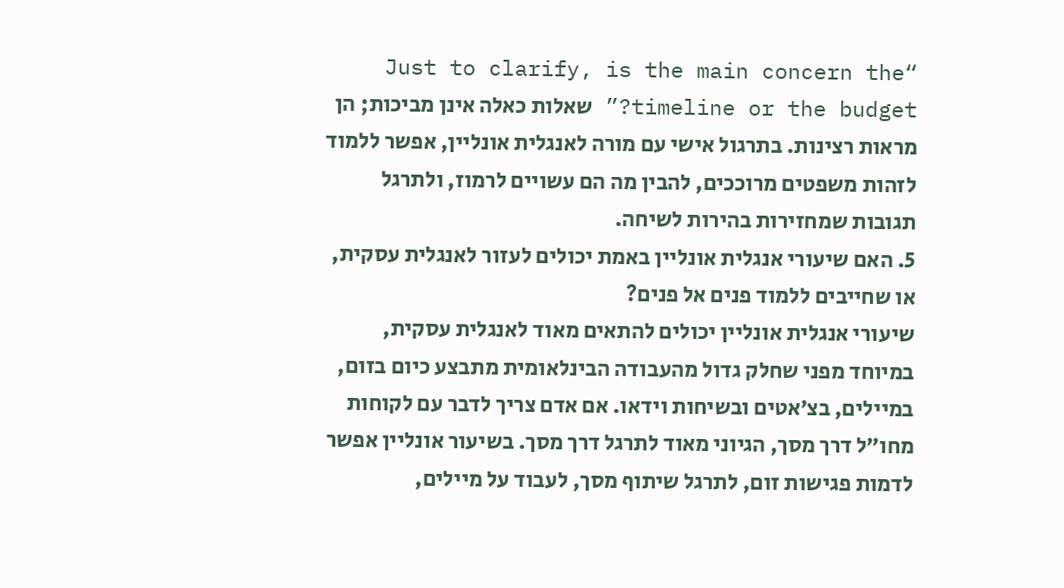“Just to clarify, is the main concern the timeline or the budget?” שאלות כאלה אינן מביכות; הן מראות רצינות. בתרגול אישי עם מורה לאנגלית אונליין, אפשר ללמוד לזהות משפטים מרוככים, להבין מה הם עשויים לרמוז, ולתרגל תגובות שמחזירות בהירות לשיחה.
5. האם שיעורי אנגלית אונליין באמת יכולים לעזור לאנגלית עסקית, או שחייבים ללמוד פנים אל פנים?
שיעורי אנגלית אונליין יכולים להתאים מאוד לאנגלית עסקית, במיוחד מפני שחלק גדול מהעבודה הבינלאומית מתבצע כיום בזום, במיילים, בצ׳אטים ובשיחות וידאו. אם אדם צריך לדבר עם לקוחות מחו״ל דרך מסך, הגיוני מאוד לתרגל דרך מסך. בשיעור אונליין אפשר לדמות פגישות זום, לתרגל שיתוף מסך, לעבוד על מיילים,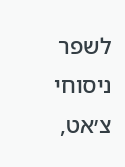לשפר ניסוחי צ׳אט,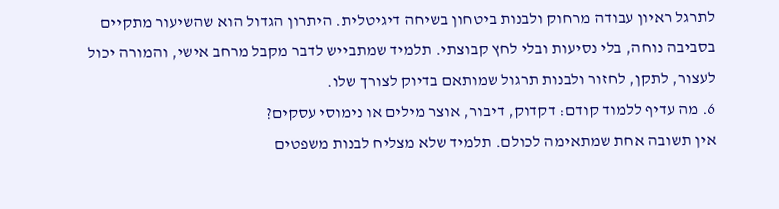לתרגל ראיון עבודה מרחוק ולבנות ביטחון בשיחה דיגיטלית. היתרון הגדול הוא שהשיעור מתקיים בסביבה נוחה, בלי נסיעות ובלי לחץ קבוצתי. תלמיד שמתבייש לדבר מקבל מרחב אישי, והמורה יכול לעצור, לתקן, לחזור ולבנות תרגול שמותאם בדיוק לצורך שלו.
6. מה עדיף ללמוד קודם: דקדוק, דיבור, אוצר מילים או נימוסי עסקים?
אין תשובה אחת שמתאימה לכולם. תלמיד שלא מצליח לבנות משפטים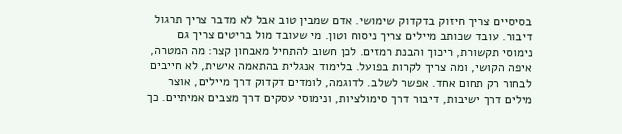בסיסיים צריך חיזוק בדקדוק שימושי. אדם שמבין טוב אבל לא מדבר צריך תרגול דיבור. עובד שכותב מיילים צריך ניסוח וטון. מי שעובד מול בריטים צריך גם נימוסי תקשורת, ריכוך והבנת רמזים. לכן חשוב להתחיל מאבחון קצר: מה המטרה, איפה הקושי, ומה צריך לקרות בפועל. בלימוד אנגלית בהתאמה אישית, לא חייבים לבחור רק תחום אחד. אפשר לשלב. לדוגמה, לומדים דקדוק דרך מיילים, אוצר מילים דרך ישיבות, דיבור דרך סימולציות, ונימוסי עסקים דרך מצבים אמיתיים. כך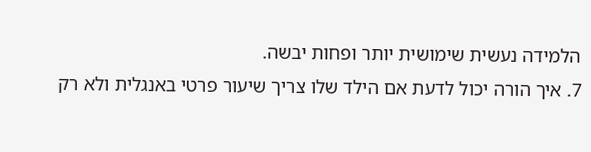הלמידה נעשית שימושית יותר ופחות יבשה.
7. איך הורה יכול לדעת אם הילד שלו צריך שיעור פרטי באנגלית ולא רק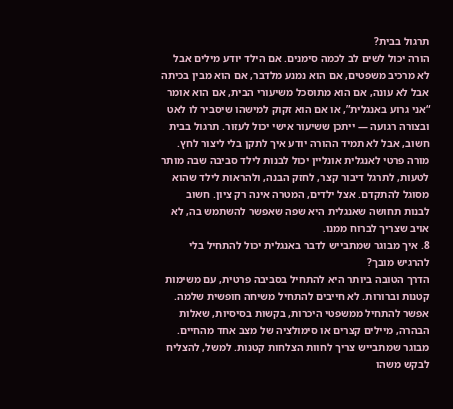תרגול בבית?
הורה יכול לשים לב לכמה סימנים. אם הילד יודע מילים אבל לא מרכיב משפטים, אם הוא נמנע מלדבר, אם הוא מבין בכיתה אבל לא עונה, אם הוא מתוסכל משיעורי הבית, אם הוא אומר “אני גרוע באנגלית”, או אם הוא זקוק למישהו שיסביר לו לאט ובצורה רגועה — ייתכן ששיעור אישי יכול לעזור. תרגול בבית חשוב, אבל לא תמיד ההורה יודע איך לתקן בלי ליצור לחץ. מורה פרטי לאנגלית אונליין יכול לבנות לילד סביבה שבה מותר לטעות, לתרגל דיבור קצר, לחזק הבנה, ולהראות לילד שהוא מסוגל להתקדם. אצל ילדים, המטרה אינה רק ציון. חשוב לבנות תחושה שאנגלית היא שפה שאפשר להשתמש בה, לא אויב שצריך לברוח ממנו.
8. איך מבוגר שמתבייש לדבר באנגלית יכול להתחיל בלי להרגיש מובך?
הדרך הטובה ביותר היא להתחיל בסביבה פרטית, עם משימות קטנות וברורות. לא חייבים להתחיל משיחה חופשית שלמה. אפשר להתחיל ממשפטי היכרות, בקשות בסיסיות, שאלות הבהרה, מיילים קצרים או סימולציה של מצב אחד מהחיים. מבוגר שמתבייש צריך לחוות הצלחות קטנות. למשל, להצליח לבקש משהו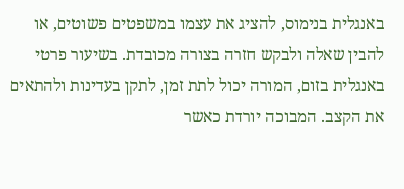באנגלית בנימוס, להציג את עצמו במשפטים פשוטים, או להבין שאלה ולבקש חזרה בצורה מכובדת. בשיעור פרטי באנגלית בזום, המורה יכול לתת זמן, לתקן בעדינות ולהתאים את הקצב. המבוכה יורדת כאשר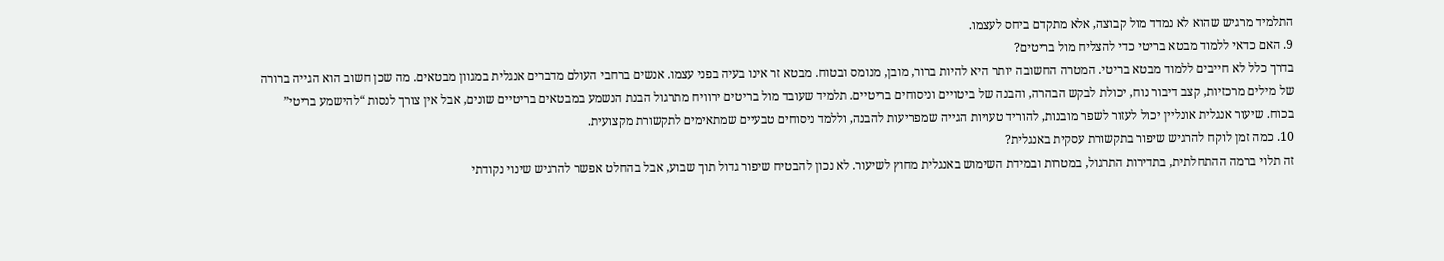התלמיד מרגיש שהוא לא נמדד מול קבוצה, אלא מתקדם ביחס לעצמו.
9. האם כדאי ללמוד מבטא בריטי כדי להצליח מול בריטים?
בדרך כלל לא חייבים ללמוד מבטא בריטי. המטרה החשובה יותר היא להיות ברור, מובן, מנומס ובטוח. מבטא זר אינו בעיה בפני עצמו. אנשים ברחבי העולם מדברים אנגלית במגוון מבטאים. מה שכן חשוב הוא הגייה ברורה של מילים מרכזיות, קצב דיבור נוח, יכולת לבקש הבהרה, והבנה של ביטויים וניסוחים בריטיים. תלמיד שעובד מול בריטים ירוויח מתרגול הבנת הנשמע במבטאים בריטיים שונים, אבל אין צורך לנסות “להישמע בריטי” בכוח. שיעור אנגלית אונליין יכול לעזור לשפר מובנות, להוריד טעויות הגייה שמפריעות להבנה, וללמד ניסוחים טבעיים שמתאימים לתקשורת מקצועית.
10. כמה זמן לוקח להרגיש שיפור בתקשורת עסקית באנגלית?
זה תלוי ברמה ההתחלתית, בתדירות התרגול, במטרות ובמידת השימוש באנגלית מחוץ לשיעור. לא נכון להבטיח שיפור גדול תוך שבוע, אבל בהחלט אפשר להרגיש שינוי נקודתי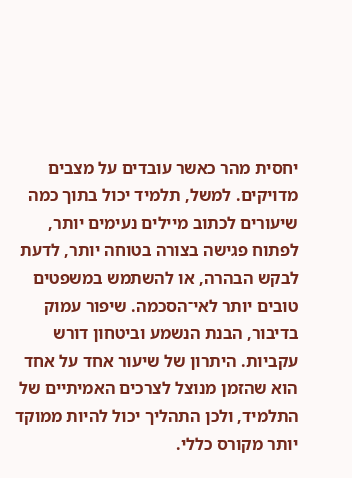יחסית מהר כאשר עובדים על מצבים מדויקים. למשל, תלמיד יכול בתוך כמה שיעורים לכתוב מיילים נעימים יותר, לפתוח פגישה בצורה בטוחה יותר, לדעת לבקש הבהרה, או להשתמש במשפטים טובים יותר לאי־הסכמה. שיפור עמוק בדיבור, הבנת הנשמע וביטחון דורש עקביות. היתרון של שיעור אחד על אחד הוא שהזמן מנוצל לצרכים האמיתיים של התלמיד, ולכן התהליך יכול להיות ממוקד יותר מקורס כללי.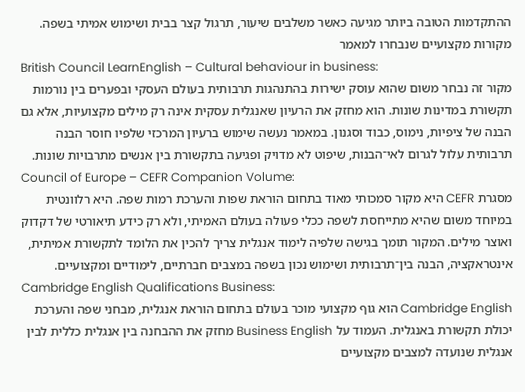ההתקדמות הטובה ביותר מגיעה כאשר משלבים שיעור, תרגול קצר בבית ושימוש אמיתי בשפה.
מקורות מקצועיים שנבחרו למאמר
British Council LearnEnglish – Cultural behaviour in business:
מקור זה נבחר משום שהוא עוסק ישירות בהתנהגות תרבותית בעולם העסקי ובפערים בין נורמות תקשורת במדינות שונות. הוא מחזק את הרעיון שאנגלית עסקית אינה רק מילים מקצועיות, אלא גם הבנה של ציפיות, נימוס, כבוד וסגנון. במאמר נעשה שימוש ברעיון המרכזי שלפיו חוסר הבנה תרבותית עלול לגרום לאי־הבנות, שיפוט לא מדויק ופגיעה בתקשורת בין אנשים מתרבויות שונות.
Council of Europe – CEFR Companion Volume:
מסגרת CEFR היא מקור סמכותי מאוד בתחום הוראת שפות והערכת רמות שפה. היא רלוונטית במיוחד משום שהיא מתייחסת לשפה ככלי פעולה בעולם האמיתי, ולא רק כידע תיאורטי של דקדוק ואוצר מילים. המקור תומך בגישה שלפיה לימוד אנגלית צריך להכין את הלומד לתקשורת אמיתית, אינטראקציה, הבנה בין־תרבותית ושימוש נכון בשפה במצבים חברתיים, לימודיים ומקצועיים.
Cambridge English Qualifications Business:
Cambridge English הוא גוף מקצועי מוכר בעולם בתחום הוראת אנגלית, מבחני שפה והערכת יכולת תקשורת באנגלית. העמוד על Business English מחזק את ההבחנה בין אנגלית כללית לבין אנגלית שנועדה למצבים מקצועיים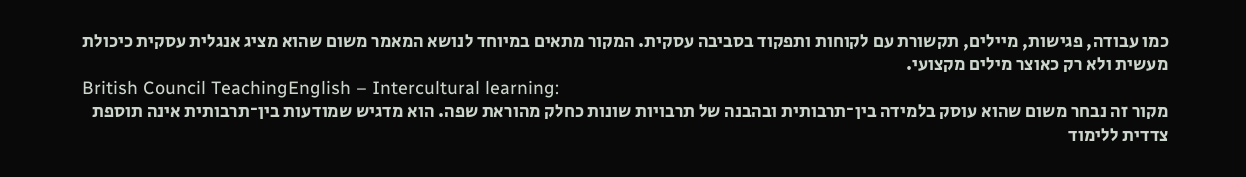כמו עבודה, פגישות, מיילים, תקשורת עם לקוחות ותפקוד בסביבה עסקית. המקור מתאים במיוחד לנושא המאמר משום שהוא מציג אנגלית עסקית כיכולת מעשית ולא רק כאוצר מילים מקצועי.
British Council TeachingEnglish – Intercultural learning:
מקור זה נבחר משום שהוא עוסק בלמידה בין־תרבותית ובהבנה של תרבויות שונות כחלק מהוראת שפה. הוא מדגיש שמודעות בין־תרבותית אינה תוספת צדדית ללימוד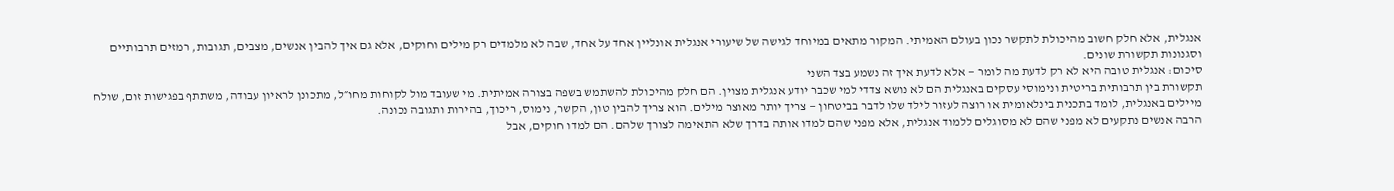אנגלית, אלא חלק חשוב מהיכולת לתקשר נכון בעולם האמיתי. המקור מתאים במיוחד לגישה של שיעורי אנגלית אונליין אחד על אחד, שבה לא מלמדים רק מילים וחוקים, אלא גם איך להבין אנשים, מצבים, תגובות, רמזים תרבותיים וסגנונות תקשורת שונים.
סיכום: אנגלית טובה היא לא רק לדעת מה לומר — אלא לדעת איך זה נשמע בצד השני
תקשורת בין תרבותית בריטית ונימוסי עסקים באנגלית הם לא נושא צדדי למי שכבר יודע אנגלית מצוין. הם חלק מהיכולת להשתמש בשפה בצורה אמיתית. מי שעובד מול לקוחות מחו״ל, מתכונן לראיון עבודה, משתתף בפגישות זום, שולח מיילים באנגלית, לומד בתכנית בינלאומית או רוצה לעזור לילד שלו לדבר בביטחון — צריך יותר מאוצר מילים. הוא צריך להבין טון, הקשר, נימוס, ריכוך, בהירות ותגובה נכונה.
הרבה אנשים נתקעים לא מפני שהם לא מסוגלים ללמוד אנגלית, אלא מפני שהם למדו אותה בדרך שלא התאימה לצורך שלהם. הם למדו חוקים, אבל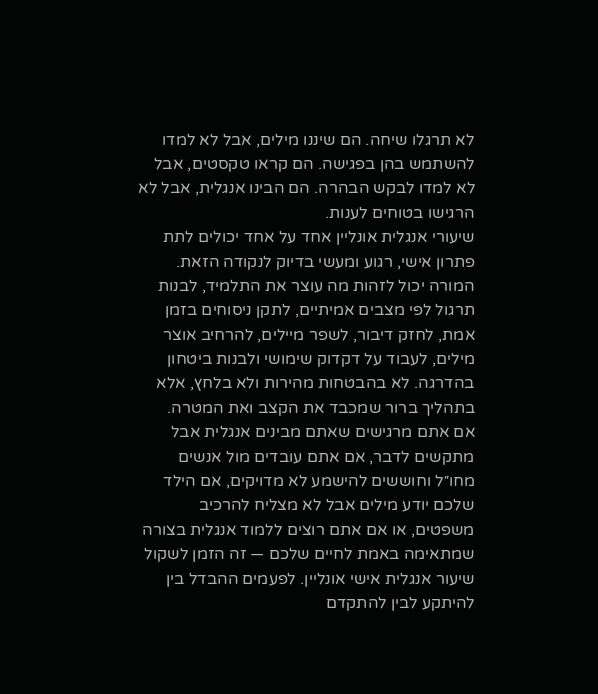לא תרגלו שיחה. הם שיננו מילים, אבל לא למדו להשתמש בהן בפגישה. הם קראו טקסטים, אבל לא למדו לבקש הבהרה. הם הבינו אנגלית, אבל לא הרגישו בטוחים לענות.
שיעורי אנגלית אונליין אחד על אחד יכולים לתת פתרון אישי, רגוע ומעשי בדיוק לנקודה הזאת. המורה יכול לזהות מה עוצר את התלמיד, לבנות תרגול לפי מצבים אמיתיים, לתקן ניסוחים בזמן אמת, לחזק דיבור, לשפר מיילים, להרחיב אוצר מילים, לעבוד על דקדוק שימושי ולבנות ביטחון בהדרגה. לא בהבטחות מהירות ולא בלחץ, אלא בתהליך ברור שמכבד את הקצב ואת המטרה.
אם אתם מרגישים שאתם מבינים אנגלית אבל מתקשים לדבר, אם אתם עובדים מול אנשים מחו״ל וחוששים להישמע לא מדויקים, אם הילד שלכם יודע מילים אבל לא מצליח להרכיב משפטים, או אם אתם רוצים ללמוד אנגלית בצורה שמתאימה באמת לחיים שלכם — זה הזמן לשקול שיעור אנגלית אישי אונליין. לפעמים ההבדל בין להיתקע לבין להתקדם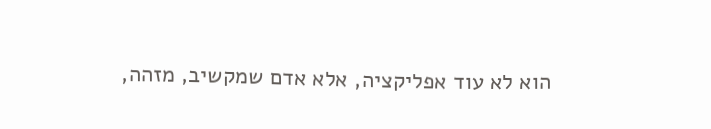הוא לא עוד אפליקציה, אלא אדם שמקשיב, מזהה,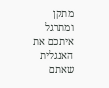מתקן ומתרגל איתכם את האנגלית שאתם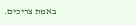באמת צריכים.